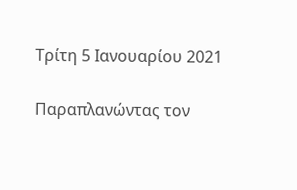Τρίτη 5 Ιανουαρίου 2021

Παραπλανώντας τον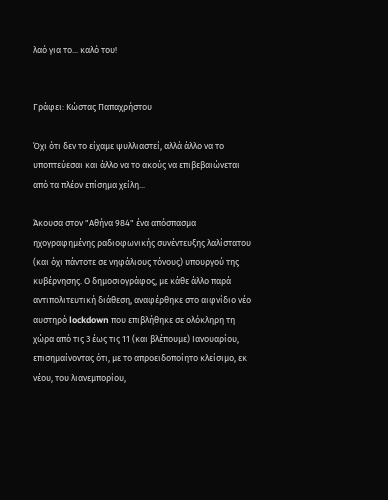λαό για το... καλό του!


Γράφει: Κώστας Παπαχρήστου

Όχι ότι δεν το είχαμε ψυλλιαστεί, αλλά άλλο να το υποπτεύεσαι και άλλο να το ακούς να επιβεβαιώνεται από τα πλέον επίσημα χείλη...

Άκουσα στον "Αθήνα 984" ένα απόσπασμα ηχογραφημένης ραδιοφωνικής συνέντευξης λαλίστατου (και όχι πάντοτε σε νηφάλιους τόνους) υπουργού της κυβέρνησης. Ο δημοσιογράφος, με κάθε άλλο παρά αντιπολιτευτική διάθεση, αναφέρθηκε στο αιφνίδιο νέο αυστηρό lockdown που επιβλήθηκε σε ολόκληρη τη  χώρα από τις 3 έως τις 11 (και βλέπουμε) Ιανουαρίου, επισημαίνοντας ότι, με το απροειδοποίητο κλείσιμο, εκ νέου, του λιανεμπορίου,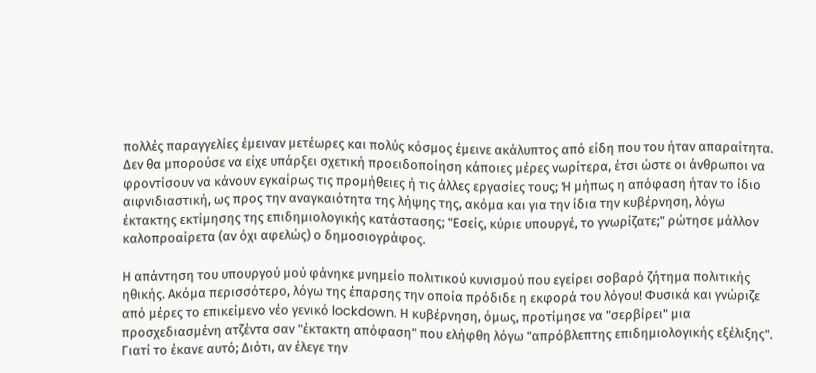πολλές παραγγελίες έμειναν μετέωρες και πολύς κόσμος έμεινε ακάλυπτος από είδη που του ήταν απαραίτητα. Δεν θα μπορούσε να είχε υπάρξει σχετική προειδοποίηση κάποιες μέρες νωρίτερα, έτσι ώστε οι άνθρωποι να φροντίσουν να κάνουν εγκαίρως τις προμήθειες ή τις άλλες εργασίες τους; Ή μήπως η απόφαση ήταν το ίδιο αιφνιδιαστική, ως προς την αναγκαιότητα της λήψης της, ακόμα και για την ίδια την κυβέρνηση, λόγω έκτακτης εκτίμησης της επιδημιολογικής κατάστασης; "Εσείς, κύριε υπουργέ, το γνωρίζατε;" ρώτησε μάλλον καλοπροαίρετα (αν όχι αφελώς) ο δημοσιογράφος.

Η απάντηση του υπουργού μού φάνηκε μνημείο πολιτικού κυνισμού που εγείρει σοβαρό ζήτημα πολιτικής ηθικής. Ακόμα περισσότερο, λόγω της έπαρσης την οποία πρόδιδε η εκφορά του λόγου! Φυσικά και γνώριζε από μέρες το επικείμενο νέο γενικό lockdown. Η κυβέρνηση, όμως, προτίμησε να "σερβίρει" μια προσχεδιασμένη ατζέντα σαν "έκτακτη απόφαση" που ελήφθη λόγω "απρόβλεπτης επιδημιολογικής εξέλιξης". Γιατί το έκανε αυτό; Διότι, αν έλεγε την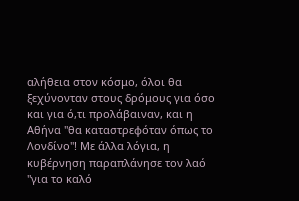αλήθεια στον κόσμο, όλοι θα ξεχύνονταν στους δρόμους για όσο και για ό,τι προλάβαιναν, και η Αθήνα "θα καταστρεφόταν όπως το Λονδίνο"! Με άλλα λόγια, η κυβέρνηση παραπλάνησε τον λαό "για το καλό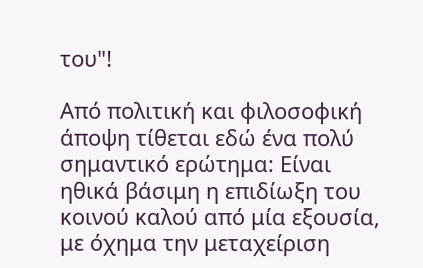του"!

Από πολιτική και φιλοσοφική άποψη τίθεται εδώ ένα πολύ σημαντικό ερώτημα: Είναι ηθικά βάσιμη η επιδίωξη του κοινού καλού από μία εξουσία, με όχημα την μεταχείριση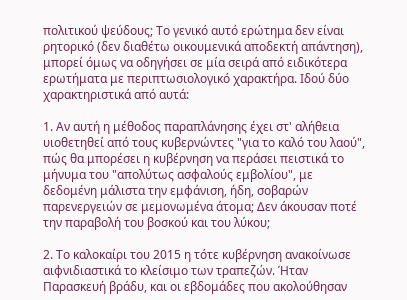πολιτικού ψεύδους; Το γενικό αυτό ερώτημα δεν είναι ρητορικό (δεν διαθέτω οικουμενικά αποδεκτή απάντηση), μπορεί όμως να οδηγήσει σε μία σειρά από ειδικότερα ερωτήματα με περιπτωσιολογικό χαρακτήρα. Ιδού δύο χαρακτηριστικά από αυτά:

1. Αν αυτή η μέθοδος παραπλάνησης έχει στ' αλήθεια υιοθετηθεί από τους κυβερνώντες "για το καλό του λαού", πώς θα μπορέσει η κυβέρνηση να περάσει πειστικά το μήνυμα του "απολύτως ασφαλούς εμβολίου", με δεδομένη μάλιστα την εμφάνιση, ήδη, σοβαρών παρενεργειών σε μεμονωμένα άτομα; Δεν άκουσαν ποτέ την παραβολή του βοσκού και του λύκου;

2. Το καλοκαίρι του 2015 η τότε κυβέρνηση ανακοίνωσε αιφνιδιαστικά το κλείσιμο των τραπεζών. Ήταν Παρασκευή βράδυ, και οι εβδομάδες που ακολούθησαν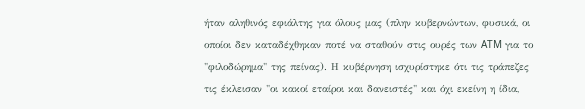ήταν αληθινός εφιάλτης για όλους μας (πλην κυβερνώντων, φυσικά, οι οποίοι δεν καταδέχθηκαν ποτέ να σταθούν στις ουρές των ATM για το "φιλοδώρημα" της πείνας). Η κυβέρνηση ισχυρίστηκε ότι τις τράπεζες τις έκλεισαν "οι κακοί εταίροι και δανειστές" και όχι εκείνη η ίδια,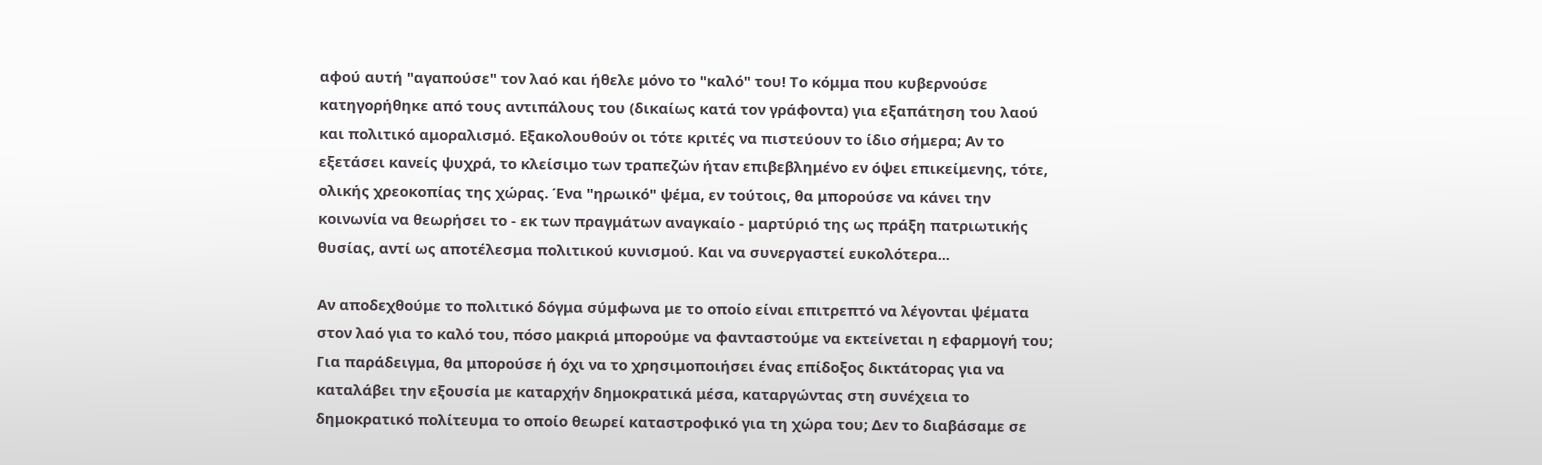αφού αυτή "αγαπούσε" τον λαό και ήθελε μόνο το "καλό" του! Το κόμμα που κυβερνούσε κατηγορήθηκε από τους αντιπάλους του (δικαίως κατά τον γράφοντα) για εξαπάτηση του λαού και πολιτικό αμοραλισμό. Εξακολουθούν οι τότε κριτές να πιστεύουν το ίδιο σήμερα; Αν το εξετάσει κανείς ψυχρά, το κλείσιμο των τραπεζών ήταν επιβεβλημένο εν όψει επικείμενης, τότε, ολικής χρεοκοπίας της χώρας. Ένα "ηρωικό" ψέμα, εν τούτοις, θα μπορούσε να κάνει την κοινωνία να θεωρήσει το - εκ των πραγμάτων αναγκαίο - μαρτύριό της ως πράξη πατριωτικής θυσίας, αντί ως αποτέλεσμα πολιτικού κυνισμού. Και να συνεργαστεί ευκολότερα...

Αν αποδεχθούμε το πολιτικό δόγμα σύμφωνα με το οποίο είναι επιτρεπτό να λέγονται ψέματα στον λαό για το καλό του, πόσο μακριά μπορούμε να φανταστούμε να εκτείνεται η εφαρμογή του; Για παράδειγμα, θα μπορούσε ή όχι να το χρησιμοποιήσει ένας επίδοξος δικτάτορας για να καταλάβει την εξουσία με καταρχήν δημοκρατικά μέσα, καταργώντας στη συνέχεια το δημοκρατικό πολίτευμα το οποίο θεωρεί καταστροφικό για τη χώρα του; Δεν το διαβάσαμε σε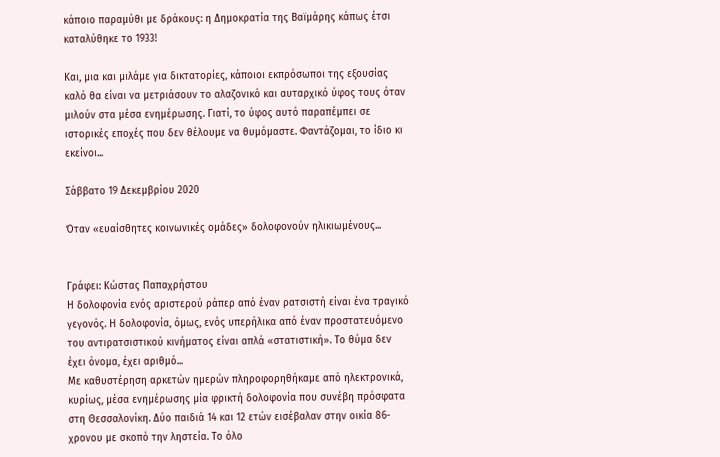κάποιο παραμύθι με δράκους: η Δημοκρατία της Βαϊμάρης κάπως έτσι καταλύθηκε το 1933!

Και, μια και μιλάμε για δικτατορίες, κάποιοι εκπρόσωποι της εξουσίας καλό θα είναι να μετριάσουν το αλαζονικό και αυταρχικό ύφος τους όταν μιλούν στα μέσα ενημέρωσης. Γιατί, το ύφος αυτό παραπέμπει σε ιστορικές εποχές που δεν θέλουμε να θυμόμαστε. Φαντάζομαι, το ίδιο κι εκείνοι...

Σάββατο 19 Δεκεμβρίου 2020

Όταν «ευαίσθητες κοινωνικές ομάδες» δολοφονούν ηλικιωμένους...


Γράφει: Κώστας Παπαχρήστου
Η δολοφονία ενός αριστερού ράπερ από έναν ρατσιστή είναι ένα τραγικό γεγονός. Η δολοφονία, όμως, ενός υπερήλικα από έναν προστατευόμενο του αντιρατσιστικού κινήματος είναι απλά «στατιστική». Το θύμα δεν έχει όνομα, έχει αριθμό...
Με καθυστέρηση αρκετών ημερών πληροφορηθήκαμε από ηλεκτρονικά, κυρίως, μέσα ενημέρωσης μία φρικτή δολοφονία που συνέβη πρόσφατα στη Θεσσαλονίκη. Δύο παιδιά 14 και 12 ετών εισέβαλαν στην οικία 86-χρονου με σκοπό την ληστεία. Το όλο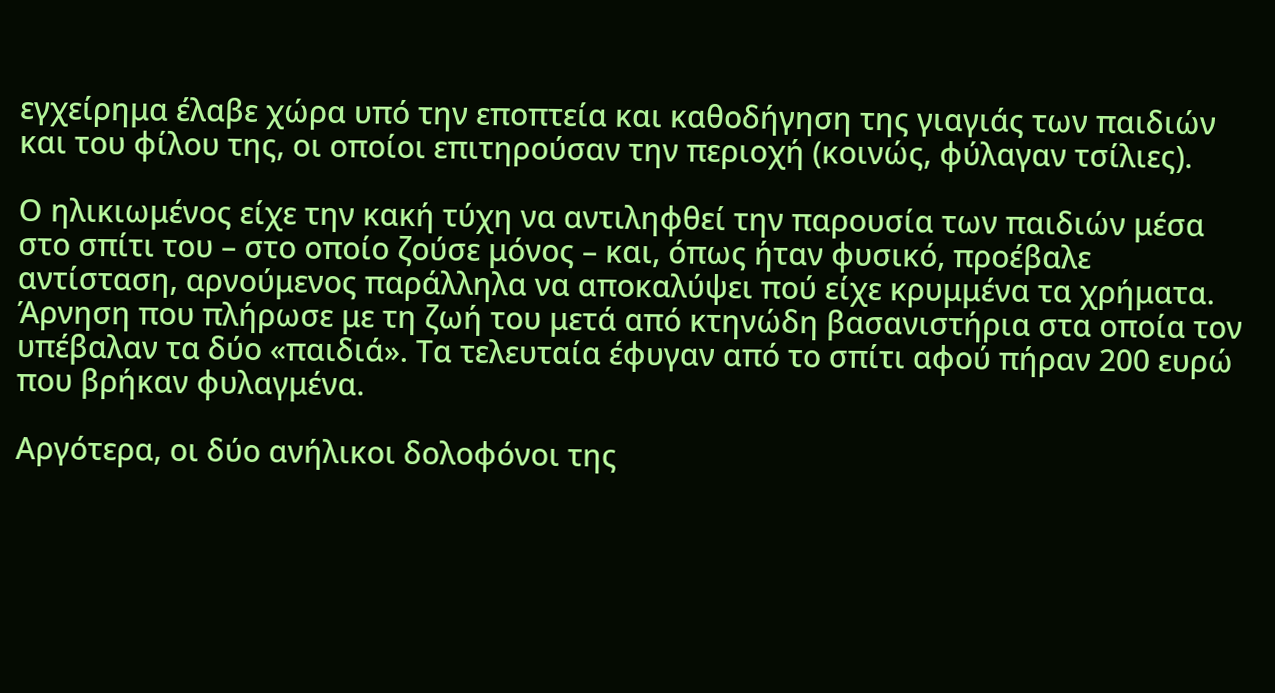εγχείρημα έλαβε χώρα υπό την εποπτεία και καθοδήγηση της γιαγιάς των παιδιών και του φίλου της, οι οποίοι επιτηρούσαν την περιοχή (κοινώς, φύλαγαν τσίλιες).

Ο ηλικιωμένος είχε την κακή τύχη να αντιληφθεί την παρουσία των παιδιών μέσα στο σπίτι του – στο οποίο ζούσε μόνος – και, όπως ήταν φυσικό, προέβαλε αντίσταση, αρνούμενος παράλληλα να αποκαλύψει πού είχε κρυμμένα τα χρήματα. Άρνηση που πλήρωσε με τη ζωή του μετά από κτηνώδη βασανιστήρια στα οποία τον υπέβαλαν τα δύο «παιδιά». Τα τελευταία έφυγαν από το σπίτι αφού πήραν 200 ευρώ που βρήκαν φυλαγμένα.

Αργότερα, οι δύο ανήλικοι δολοφόνοι της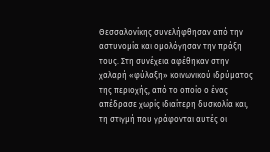Θεσσαλονίκης συνελήφθησαν από την αστυνομία και ομολόγησαν την πράξη τους. Στη συνέχεια αφέθηκαν στην χαλαρή «φύλαξη» κοινωνικού ιδρύματος της περιοχής, από το οποίο ο ένας απέδρασε χωρίς ιδιαίτερη δυσκολία και, τη στιγμή που γράφονται αυτές οι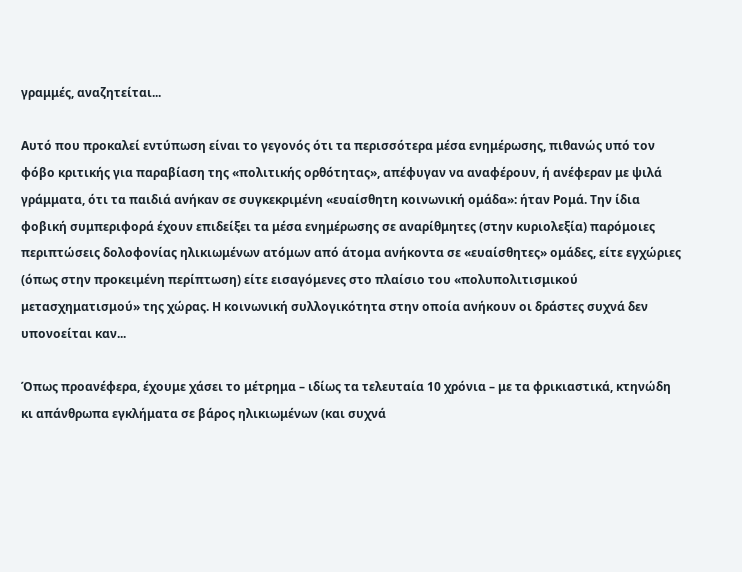γραμμές, αναζητείται...

Αυτό που προκαλεί εντύπωση είναι το γεγονός ότι τα περισσότερα μέσα ενημέρωσης, πιθανώς υπό τον φόβο κριτικής για παραβίαση της «πολιτικής ορθότητας», απέφυγαν να αναφέρουν, ή ανέφεραν με ψιλά γράμματα, ότι τα παιδιά ανήκαν σε συγκεκριμένη «ευαίσθητη κοινωνική ομάδα»: ήταν Ρομά. Την ίδια φοβική συμπεριφορά έχουν επιδείξει τα μέσα ενημέρωσης σε αναρίθμητες (στην κυριολεξία) παρόμοιες περιπτώσεις δολοφονίας ηλικιωμένων ατόμων από άτομα ανήκοντα σε «ευαίσθητες» ομάδες, είτε εγχώριες (όπως στην προκειμένη περίπτωση) είτε εισαγόμενες στο πλαίσιο του «πολυπολιτισμικού μετασχηματισμού» της χώρας. Η κοινωνική συλλογικότητα στην οποία ανήκουν οι δράστες συχνά δεν υπονοείται καν...

Όπως προανέφερα, έχουμε χάσει το μέτρημα – ιδίως τα τελευταία 10 χρόνια – με τα φρικιαστικά, κτηνώδη κι απάνθρωπα εγκλήματα σε βάρος ηλικιωμένων (και συχνά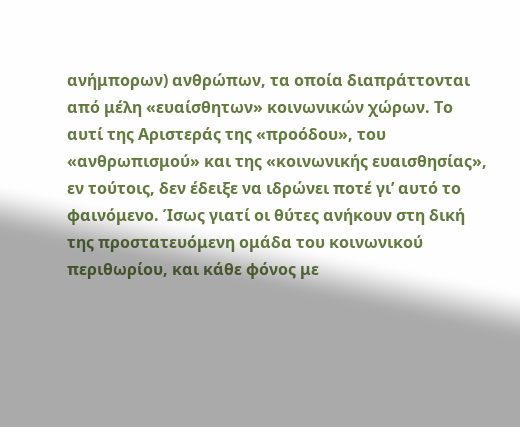ανήμπορων) ανθρώπων, τα οποία διαπράττονται από μέλη «ευαίσθητων» κοινωνικών χώρων. Το αυτί της Αριστεράς της «προόδου», του «ανθρωπισμού» και της «κοινωνικής ευαισθησίας», εν τούτοις, δεν έδειξε να ιδρώνει ποτέ γι’ αυτό το φαινόμενο. Ίσως γιατί οι θύτες ανήκουν στη δική της προστατευόμενη ομάδα του κοινωνικού περιθωρίου, και κάθε φόνος με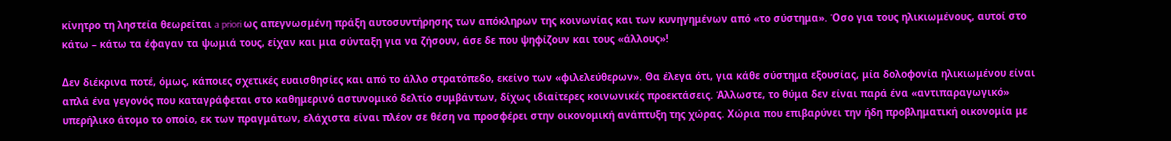κίνητρο τη ληστεία θεωρείται a priori ως απεγνωσμένη πράξη αυτοσυντήρησης των απόκληρων της κοινωνίας και των κυνηγημένων από «το σύστημα». Όσο για τους ηλικιωμένους, αυτοί στο κάτω – κάτω τα έφαγαν τα ψωμιά τους, είχαν και μια σύνταξη για να ζήσουν, άσε δε που ψηφίζουν και τους «άλλους»!

Δεν διέκρινα ποτέ, όμως, κάποιες σχετικές ευαισθησίες και από το άλλο στρατόπεδο, εκείνο των «φιλελεύθερων». Θα έλεγα ότι, για κάθε σύστημα εξουσίας, μία δολοφονία ηλικιωμένου είναι απλά ένα γεγονός που καταγράφεται στο καθημερινό αστυνομικό δελτίο συμβάντων, δίχως ιδιαίτερες κοινωνικές προεκτάσεις. Άλλωστε, το θύμα δεν είναι παρά ένα «αντιπαραγωγικό» υπερήλικο άτομο το οποίο, εκ των πραγμάτων, ελάχιστα είναι πλέον σε θέση να προσφέρει στην οικονομική ανάπτυξη της χώρας. Χώρια που επιβαρύνει την ήδη προβληματική οικονομία με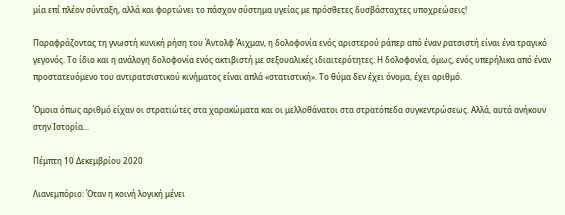μία επί πλέον σύνταξη, αλλά και φορτώνει το πάσχον σύστημα υγείας με πρόσθετες δυσβάσταχτες υποχρεώσεις!

Παραφράζοντας τη γνωστή κυνική ρήση του Άντολφ Άιχμαν, η δολοφονία ενός αριστερού ράπερ από έναν ρατσιστή είναι ένα τραγικό γεγονός. Το ίδιο και η ανάλογη δολοφονία ενός ακτιβιστή με σεξουαλικές ιδιαιτερότητες. Η δολοφονία, όμως, ενός υπερήλικα από έναν προστατευόμενο του αντιρατσιστικού κινήματος είναι απλά «στατιστική». Το θύμα δεν έχει όνομα, έχει αριθμό.

Όμοια όπως αριθμό είχαν οι στρατιώτες στα χαρακώματα και οι μελλοθάνατοι στα στρατόπεδα συγκεντρώσεως. Αλλά, αυτά ανήκουν στην Ιστορία...

Πέμπτη 10 Δεκεμβρίου 2020

Λιανεμπόριο: Όταν η κοινή λογική μένει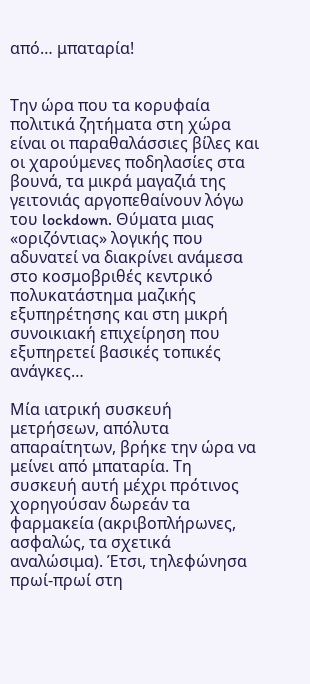από… μπαταρία!


Την ώρα που τα κορυφαία πολιτικά ζητήματα στη χώρα είναι οι παραθαλάσσιες βίλες και οι χαρούμενες ποδηλασίες στα βουνά, τα μικρά μαγαζιά της γειτονιάς αργοπεθαίνουν λόγω του lockdown. Θύματα μιας «οριζόντιας» λογικής που αδυνατεί να διακρίνει ανάμεσα στο κοσμοβριθές κεντρικό πολυκατάστημα μαζικής εξυπηρέτησης και στη μικρή συνοικιακή επιχείρηση που εξυπηρετεί βασικές τοπικές ανάγκες…

Μία ιατρική συσκευή μετρήσεων, απόλυτα απαραίτητων, βρήκε την ώρα να μείνει από μπαταρία. Τη συσκευή αυτή μέχρι πρότινος χορηγούσαν δωρεάν τα φαρμακεία (ακριβοπλήρωνες, ασφαλώς, τα σχετικά αναλώσιμα). Έτσι, τηλεφώνησα πρωί-πρωί στη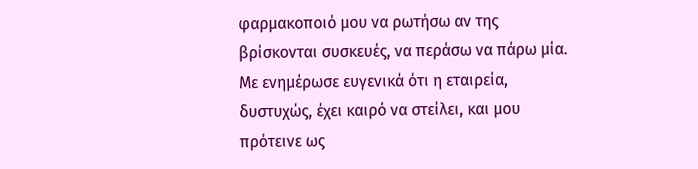φαρμακοποιό μου να ρωτήσω αν της βρίσκονται συσκευές, να περάσω να πάρω μία. Με ενημέρωσε ευγενικά ότι η εταιρεία, δυστυχώς, έχει καιρό να στείλει, και μου πρότεινε ως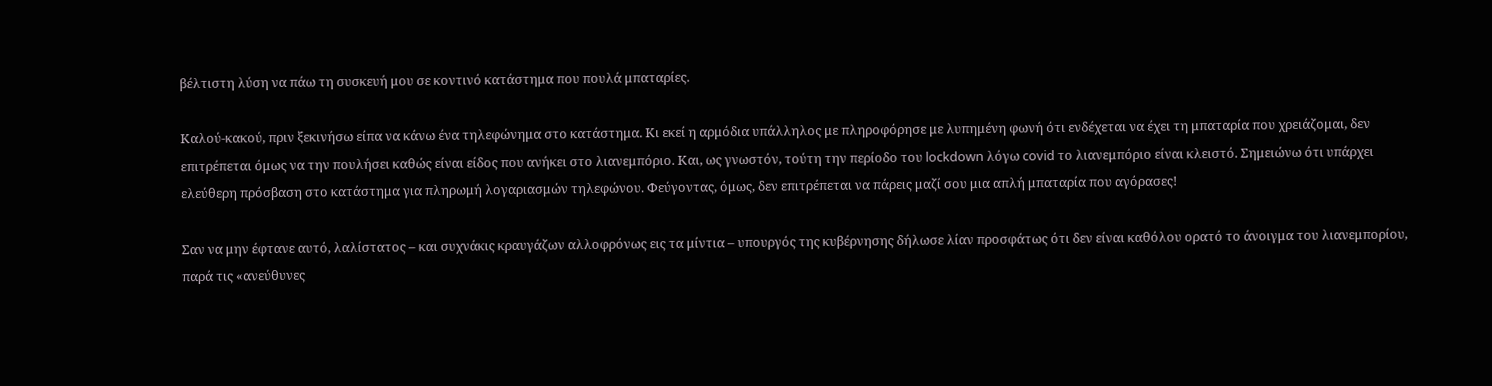βέλτιστη λύση να πάω τη συσκευή μου σε κοντινό κατάστημα που πουλά μπαταρίες.

Καλού-κακού, πριν ξεκινήσω είπα να κάνω ένα τηλεφώνημα στο κατάστημα. Κι εκεί η αρμόδια υπάλληλος με πληροφόρησε με λυπημένη φωνή ότι ενδέχεται να έχει τη μπαταρία που χρειάζομαι, δεν επιτρέπεται όμως να την πουλήσει καθώς είναι είδος που ανήκει στο λιανεμπόριο. Και, ως γνωστόν, τούτη την περίοδο του lockdown λόγω covid το λιανεμπόριο είναι κλειστό. Σημειώνω ότι υπάρχει ελεύθερη πρόσβαση στο κατάστημα για πληρωμή λογαριασμών τηλεφώνου. Φεύγοντας, όμως, δεν επιτρέπεται να πάρεις μαζί σου μια απλή μπαταρία που αγόρασες!

Σαν να μην έφτανε αυτό, λαλίστατος – και συχνάκις κραυγάζων αλλοφρόνως εις τα μίντια – υπουργός της κυβέρνησης δήλωσε λίαν προσφάτως ότι δεν είναι καθόλου ορατό το άνοιγμα του λιανεμπορίου, παρά τις «ανεύθυνες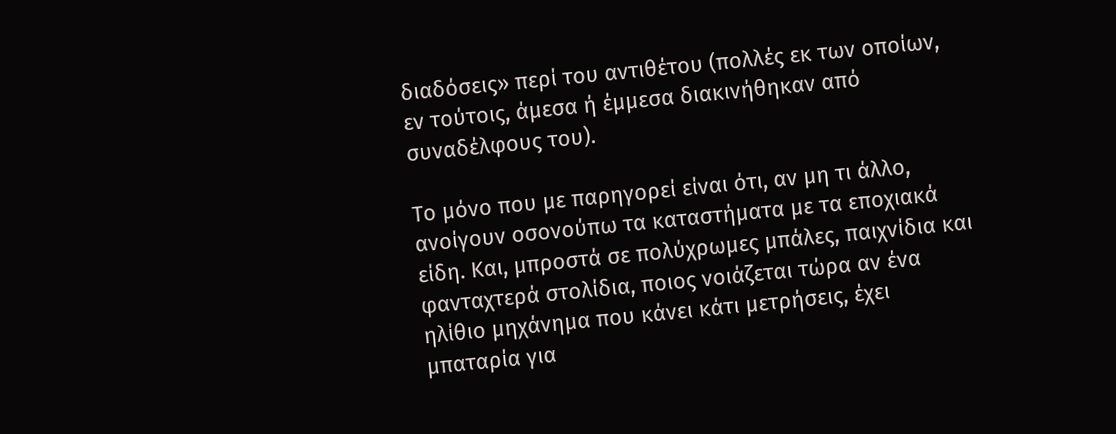διαδόσεις» περί του αντιθέτου (πολλές εκ των οποίων, εν τούτοις, άμεσα ή έμμεσα διακινήθηκαν από συναδέλφους του).

Το μόνο που με παρηγορεί είναι ότι, αν μη τι άλλο, ανοίγουν οσονούπω τα καταστήματα με τα εποχιακά είδη. Και, μπροστά σε πολύχρωμες μπάλες, παιχνίδια και φανταχτερά στολίδια, ποιος νοιάζεται τώρα αν ένα ηλίθιο μηχάνημα που κάνει κάτι μετρήσεις, έχει μπαταρία για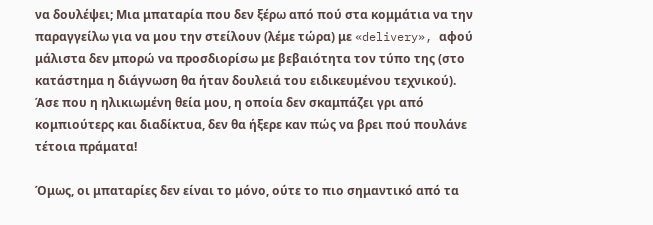να δουλέψει; Μια μπαταρία που δεν ξέρω από πού στα κομμάτια να την παραγγείλω για να μου την στείλουν (λέμε τώρα) με «delivery», αφού μάλιστα δεν μπορώ να προσδιορίσω με βεβαιότητα τον τύπο της (στο κατάστημα η διάγνωση θα ήταν δουλειά του ειδικευμένου τεχνικού). Άσε που η ηλικιωμένη θεία μου, η οποία δεν σκαμπάζει γρι από κομπιούτερς και διαδίκτυα, δεν θα ήξερε καν πώς να βρει πού πουλάνε τέτοια πράματα!

Όμως, οι μπαταρίες δεν είναι το μόνο, ούτε το πιο σημαντικό από τα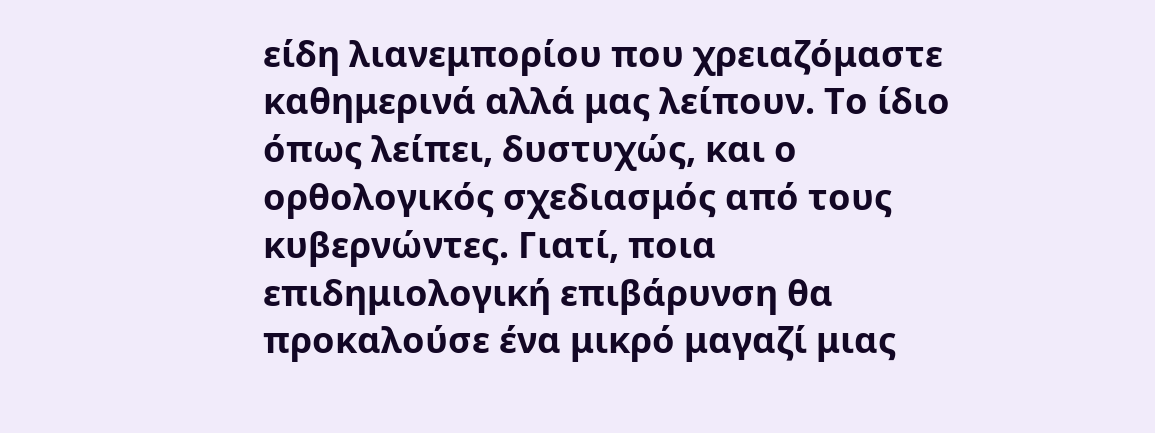είδη λιανεμπορίου που χρειαζόμαστε καθημερινά αλλά μας λείπουν. Το ίδιο όπως λείπει, δυστυχώς, και ο ορθολογικός σχεδιασμός από τους κυβερνώντες. Γιατί, ποια επιδημιολογική επιβάρυνση θα προκαλούσε ένα μικρό μαγαζί μιας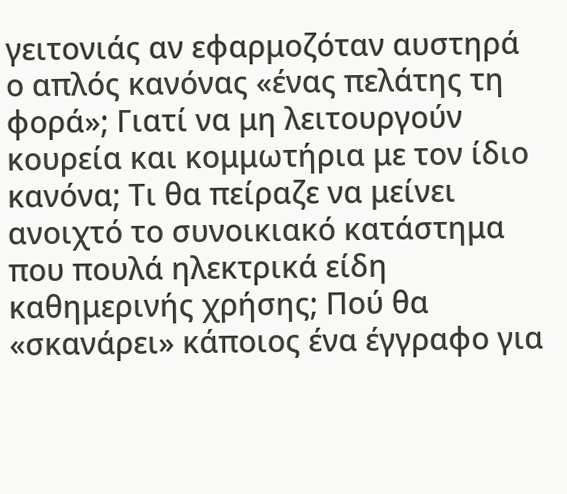γειτονιάς αν εφαρμοζόταν αυστηρά ο απλός κανόνας «ένας πελάτης τη φορά»; Γιατί να μη λειτουργούν κουρεία και κομμωτήρια με τον ίδιο κανόνα; Τι θα πείραζε να μείνει ανοιχτό το συνοικιακό κατάστημα που πουλά ηλεκτρικά είδη καθημερινής χρήσης; Πού θα «σκανάρει» κάποιος ένα έγγραφο για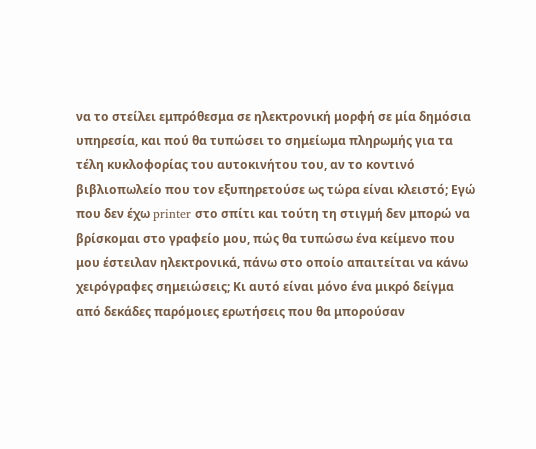να το στείλει εμπρόθεσμα σε ηλεκτρονική μορφή σε μία δημόσια υπηρεσία, και πού θα τυπώσει το σημείωμα πληρωμής για τα τέλη κυκλοφορίας του αυτοκινήτου του, αν το κοντινό βιβλιοπωλείο που τον εξυπηρετούσε ως τώρα είναι κλειστό; Εγώ που δεν έχω printer στο σπίτι και τούτη τη στιγμή δεν μπορώ να βρίσκομαι στο γραφείο μου, πώς θα τυπώσω ένα κείμενο που μου έστειλαν ηλεκτρονικά, πάνω στο οποίο απαιτείται να κάνω χειρόγραφες σημειώσεις; Κι αυτό είναι μόνο ένα μικρό δείγμα από δεκάδες παρόμοιες ερωτήσεις που θα μπορούσαν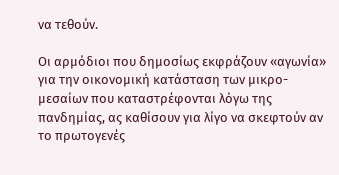να τεθούν.

Οι αρμόδιοι που δημοσίως εκφράζουν «αγωνία» για την οικονομική κατάσταση των μικρο-μεσαίων που καταστρέφονται λόγω της πανδημίας, ας καθίσουν για λίγο να σκεφτούν αν το πρωτογενές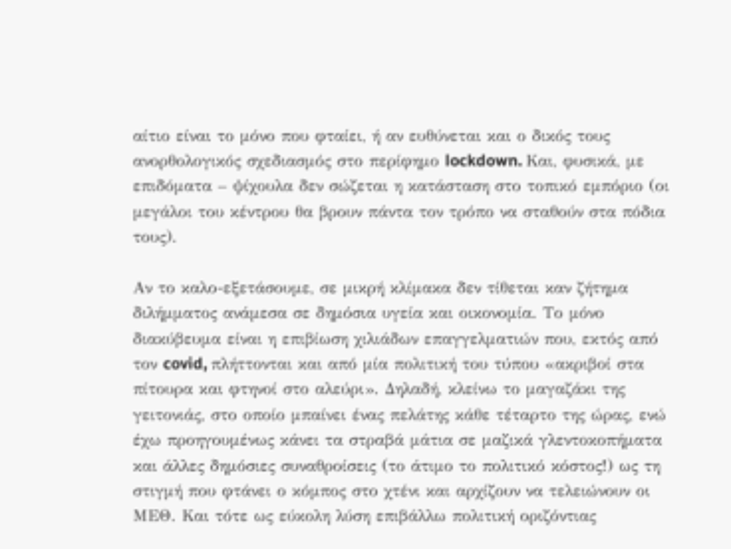αίτιο είναι το μόνο που φταίει, ή αν ευθύνεται και ο δικός τους ανορθολογικός σχεδιασμός στο περίφημο lockdown. Και, φυσικά, με επιδόματα – ψίχουλα δεν σώζεται η κατάσταση στο τοπικό εμπόριο (οι μεγάλοι του κέντρου θα βρουν πάντα τον τρόπο να σταθούν στα πόδια τους).

Αν το καλο-εξετάσουμε, σε μικρή κλίμακα δεν τίθεται καν ζήτημα διλήμματος ανάμεσα σε δημόσια υγεία και οικονομία. Το μόνο διακύβευμα είναι η επιβίωση χιλιάδων επαγγελματιών που, εκτός από τον covid, πλήττονται και από μία πολιτική του τύπου «ακριβοί στα πίτουρα και φτηνοί στο αλεύρι». Δηλαδή, κλείνω το μαγαζάκι της γειτονιάς, στο οποίο μπαίνει ένας πελάτης κάθε τέταρτο της ώρας, ενώ έχω προηγουμένως κάνει τα στραβά μάτια σε μαζικά γλεντοκοπήματα και άλλες δημόσιες συναθροίσεις (το άτιμο το πολιτικό κόστος!) ως τη στιγμή που φτάνει ο κόμπος στο χτένι και αρχίζουν να τελειώνουν οι ΜΕΘ. Και τότε ως εύκολη λύση επιβάλλω πολιτική οριζόντιας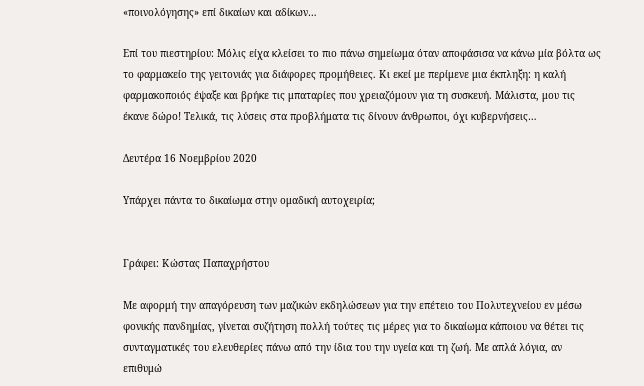«ποινολόγησης» επί δικαίων και αδίκων…

Επί του πιεστηρίου: Μόλις είχα κλείσει το πιο πάνω σημείωμα όταν αποφάσισα να κάνω μία βόλτα ως το φαρμακείο της γειτονιάς για διάφορες προμήθειες. Κι εκεί με περίμενε μια έκπληξη: η καλή φαρμακοποιός έψαξε και βρήκε τις μπαταρίες που χρειαζόμουν για τη συσκευή. Μάλιστα, μου τις έκανε δώρο! Τελικά, τις λύσεις στα προβλήματα τις δίνουν άνθρωποι, όχι κυβερνήσεις…

Δευτέρα 16 Νοεμβρίου 2020

Υπάρχει πάντα το δικαίωμα στην ομαδική αυτοχειρία;


Γράφει: Κώστας Παπαχρήστου

Με αφορμή την απαγόρευση των μαζικών εκδηλώσεων για την επέτειο του Πολυτεχνείου εν μέσω φονικής πανδημίας, γίνεται συζήτηση πολλή τούτες τις μέρες για το δικαίωμα κάποιου να θέτει τις συνταγματικές του ελευθερίες πάνω από την ίδια του την υγεία και τη ζωή. Με απλά λόγια, αν επιθυμώ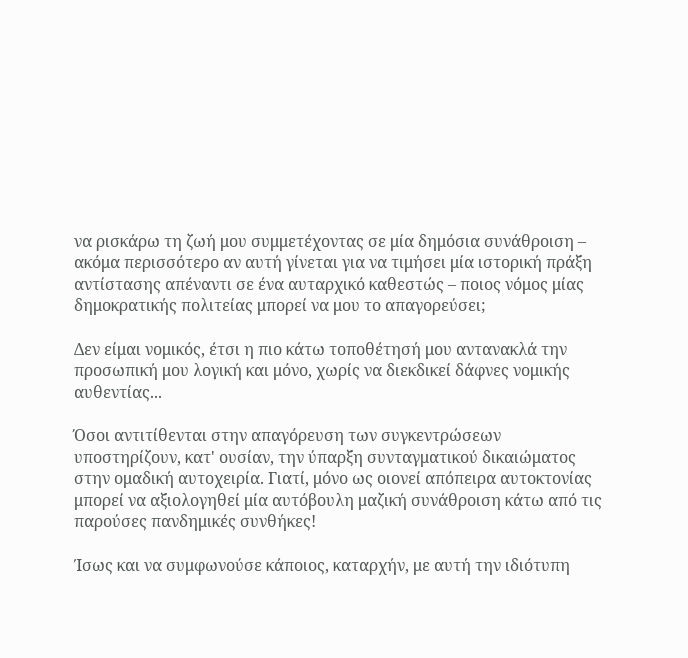να ρισκάρω τη ζωή μου συμμετέχοντας σε μία δημόσια συνάθροιση – ακόμα περισσότερο αν αυτή γίνεται για να τιμήσει μία ιστορική πράξη αντίστασης απέναντι σε ένα αυταρχικό καθεστώς – ποιος νόμος μίας δημοκρατικής πολιτείας μπορεί να μου το απαγορεύσει;

Δεν είμαι νομικός, έτσι η πιο κάτω τοποθέτησή μου αντανακλά την προσωπική μου λογική και μόνο, χωρίς να διεκδικεί δάφνες νομικής αυθεντίας...

Όσοι αντιτίθενται στην απαγόρευση των συγκεντρώσεων υποστηρίζουν, κατ' ουσίαν, την ύπαρξη συνταγματικού δικαιώματος στην ομαδική αυτοχειρία. Γιατί, μόνο ως οιονεί απόπειρα αυτοκτονίας μπορεί να αξιολογηθεί μία αυτόβουλη μαζική συνάθροιση κάτω από τις παρούσες πανδημικές συνθήκες!

Ίσως και να συμφωνούσε κάποιος, καταρχήν, με αυτή την ιδιότυπη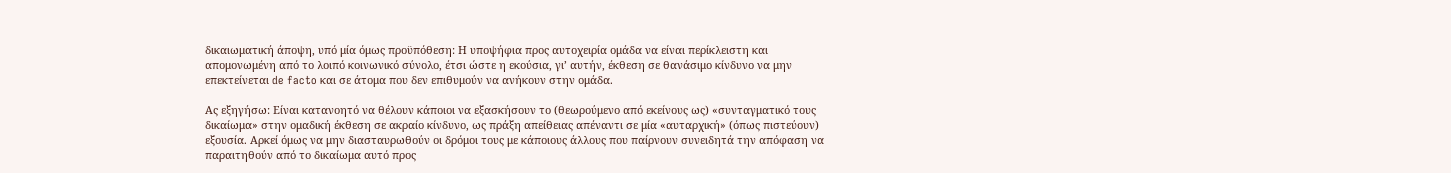δικαιωματική άποψη, υπό μία όμως προϋπόθεση: Η υποψήφια προς αυτοχειρία ομάδα να είναι περίκλειστη και απομονωμένη από το λοιπό κοινωνικό σύνολο, έτσι ώστε η εκούσια, γι’ αυτήν, έκθεση σε θανάσιμο κίνδυνο να μην επεκτείνεται de facto και σε άτομα που δεν επιθυμούν να ανήκουν στην ομάδα.

Ας εξηγήσω: Είναι κατανοητό να θέλουν κάποιοι να εξασκήσουν το (θεωρούμενο από εκείνους ως) «συνταγματικό τους δικαίωμα» στην ομαδική έκθεση σε ακραίο κίνδυνο, ως πράξη απείθειας απέναντι σε μία «αυταρχική» (όπως πιστεύουν) εξουσία. Αρκεί όμως να μην διασταυρωθούν οι δρόμοι τους με κάποιους άλλους που παίρνουν συνειδητά την απόφαση να παραιτηθούν από το δικαίωμα αυτό προς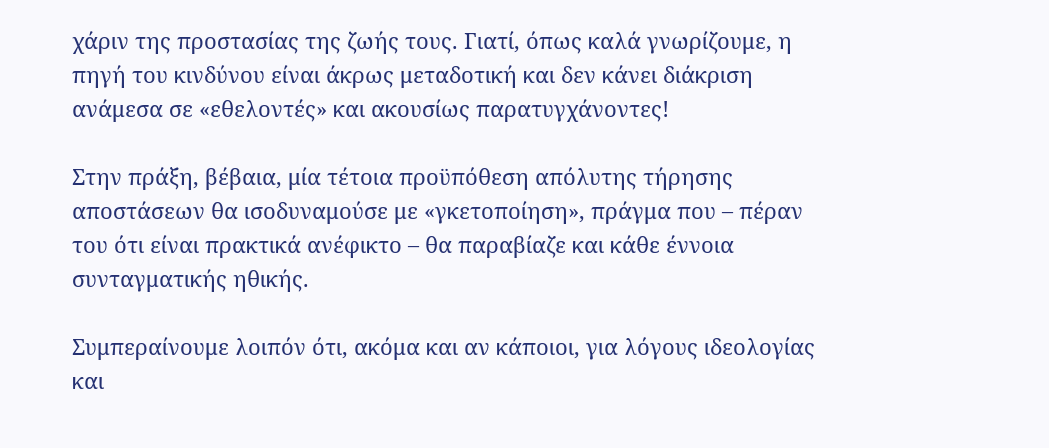χάριν της προστασίας της ζωής τους. Γιατί, όπως καλά γνωρίζουμε, η πηγή του κινδύνου είναι άκρως μεταδοτική και δεν κάνει διάκριση ανάμεσα σε «εθελοντές» και ακουσίως παρατυγχάνοντες!

Στην πράξη, βέβαια, μία τέτοια προϋπόθεση απόλυτης τήρησης αποστάσεων θα ισοδυναμούσε με «γκετοποίηση», πράγμα που – πέραν του ότι είναι πρακτικά ανέφικτο – θα παραβίαζε και κάθε έννοια συνταγματικής ηθικής.

Συμπεραίνουμε λοιπόν ότι, ακόμα και αν κάποιοι, για λόγους ιδεολογίας και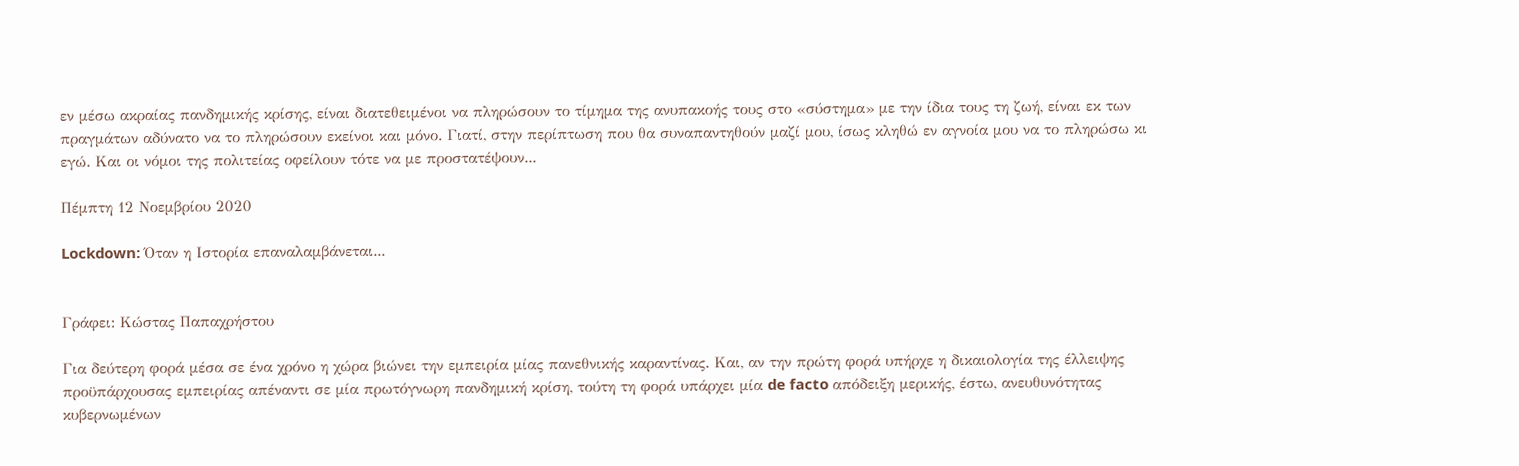εν μέσω ακραίας πανδημικής κρίσης, είναι διατεθειμένοι να πληρώσουν το τίμημα της ανυπακοής τους στο «σύστημα» με την ίδια τους τη ζωή, είναι εκ των πραγμάτων αδύνατο να το πληρώσουν εκείνοι και μόνο. Γιατί, στην περίπτωση που θα συναπαντηθούν μαζί μου, ίσως κληθώ εν αγνοία μου να το πληρώσω κι εγώ. Και οι νόμοι της πολιτείας οφείλουν τότε να με προστατέψουν...

Πέμπτη 12 Νοεμβρίου 2020

Lockdown: Όταν η Ιστορία επαναλαμβάνεται...


Γράφει: Κώστας Παπαχρήστου

Για δεύτερη φορά μέσα σε ένα χρόνο η χώρα βιώνει την εμπειρία μίας πανεθνικής καραντίνας. Και, αν την πρώτη φορά υπήρχε η δικαιολογία της έλλειψης προϋπάρχουσας εμπειρίας απέναντι σε μία πρωτόγνωρη πανδημική κρίση, τούτη τη φορά υπάρχει μία de facto απόδειξη μερικής, έστω, ανευθυνότητας κυβερνωμένων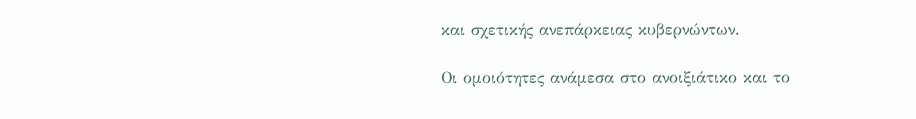και σχετικής ανεπάρκειας κυβερνώντων.

Οι ομοιότητες ανάμεσα στο ανοιξιάτικο και το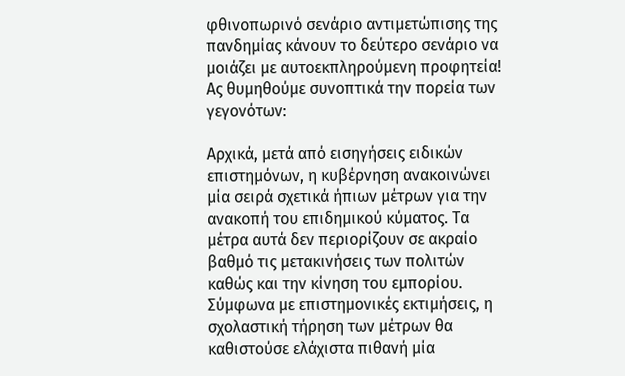φθινοπωρινό σενάριο αντιμετώπισης της πανδημίας κάνουν το δεύτερο σενάριο να μοιάζει με αυτοεκπληρούμενη προφητεία! Ας θυμηθούμε συνοπτικά την πορεία των γεγονότων:

Αρχικά, μετά από εισηγήσεις ειδικών επιστημόνων, η κυβέρνηση ανακοινώνει μία σειρά σχετικά ήπιων μέτρων για την ανακοπή του επιδημικού κύματος. Τα μέτρα αυτά δεν περιορίζουν σε ακραίο βαθμό τις μετακινήσεις των πολιτών καθώς και την κίνηση του εμπορίου. Σύμφωνα με επιστημονικές εκτιμήσεις, η σχολαστική τήρηση των μέτρων θα καθιστούσε ελάχιστα πιθανή μία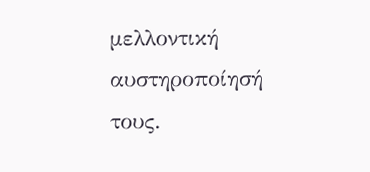μελλοντική αυστηροποίησή τους.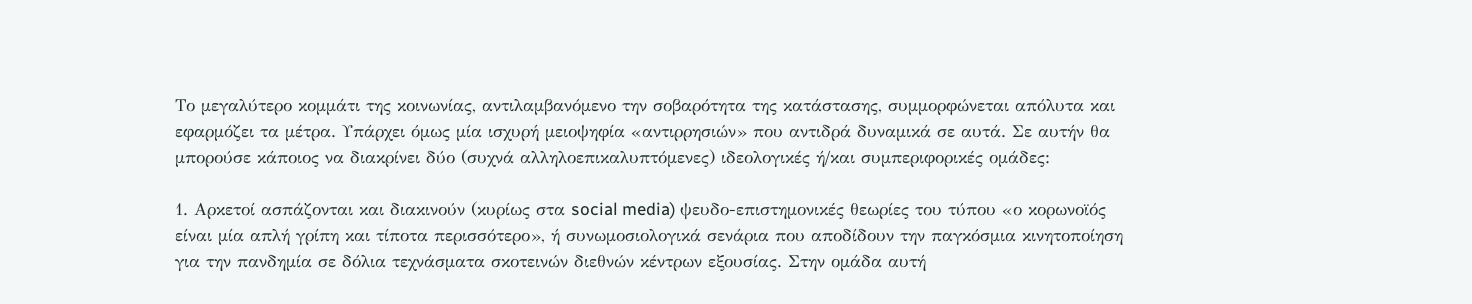Το μεγαλύτερο κομμάτι της κοινωνίας, αντιλαμβανόμενο την σοβαρότητα της κατάστασης, συμμορφώνεται απόλυτα και εφαρμόζει τα μέτρα. Υπάρχει όμως μία ισχυρή μειοψηφία «αντιρρησιών» που αντιδρά δυναμικά σε αυτά. Σε αυτήν θα μπορούσε κάποιος να διακρίνει δύο (συχνά αλληλοεπικαλυπτόμενες) ιδεολογικές ή/και συμπεριφορικές ομάδες:

1. Αρκετοί ασπάζονται και διακινούν (κυρίως στα social media) ψευδο-επιστημονικές θεωρίες του τύπου «ο κορωνοϊός είναι μία απλή γρίπη και τίποτα περισσότερο», ή συνωμοσιολογικά σενάρια που αποδίδουν την παγκόσμια κινητοποίηση για την πανδημία σε δόλια τεχνάσματα σκοτεινών διεθνών κέντρων εξουσίας. Στην ομάδα αυτή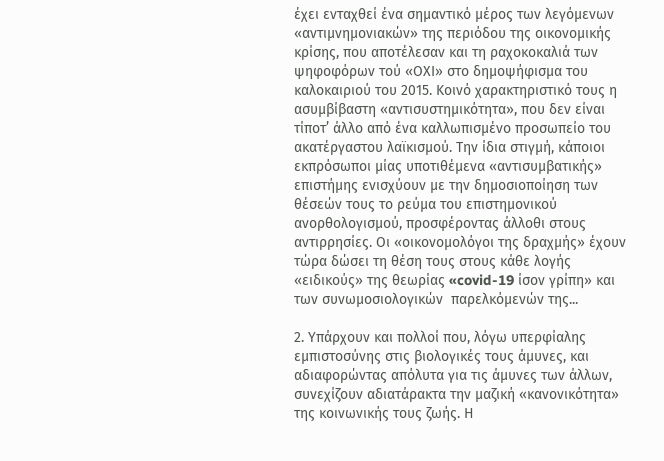έχει ενταχθεί ένα σημαντικό μέρος των λεγόμενων «αντιμνημονιακών» της περιόδου της οικονομικής κρίσης, που αποτέλεσαν και τη ραχοκοκαλιά των ψηφοφόρων τού «ΟΧΙ» στο δημοψήφισμα του καλοκαιριού του 2015. Κοινό χαρακτηριστικό τους η ασυμβίβαστη «αντισυστημικότητα», που δεν είναι τίποτ’ άλλο από ένα καλλωπισμένο προσωπείο του ακατέργαστου λαϊκισμού. Την ίδια στιγμή, κάποιοι εκπρόσωποι μίας υποτιθέμενα «αντισυμβατικής» επιστήμης ενισχύουν με την δημοσιοποίηση των θέσεών τους το ρεύμα του επιστημονικού ανορθολογισμού, προσφέροντας άλλοθι στους αντιρρησίες. Οι «οικονομολόγοι της δραχμής» έχουν τώρα δώσει τη θέση τους στους κάθε λογής «ειδικούς» της θεωρίας «covid-19 ίσον γρίπη» και των συνωμοσιολογικών  παρελκόμενών της...

2. Υπάρχουν και πολλοί που, λόγω υπερφίαλης εμπιστοσύνης στις βιολογικές τους άμυνες, και αδιαφορώντας απόλυτα για τις άμυνες των άλλων, συνεχίζουν αδιατάρακτα την μαζική «κανονικότητα» της κοινωνικής τους ζωής. Η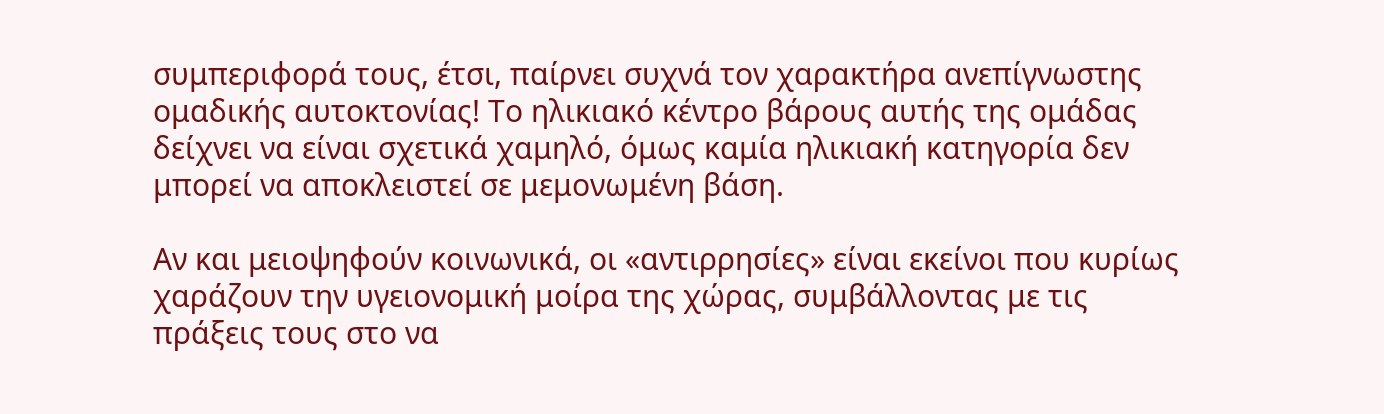συμπεριφορά τους, έτσι, παίρνει συχνά τον χαρακτήρα ανεπίγνωστης ομαδικής αυτοκτονίας! Το ηλικιακό κέντρο βάρους αυτής της ομάδας δείχνει να είναι σχετικά χαμηλό, όμως καμία ηλικιακή κατηγορία δεν μπορεί να αποκλειστεί σε μεμονωμένη βάση.

Αν και μειοψηφούν κοινωνικά, οι «αντιρρησίες» είναι εκείνοι που κυρίως χαράζουν την υγειονομική μοίρα της χώρας, συμβάλλοντας με τις πράξεις τους στο να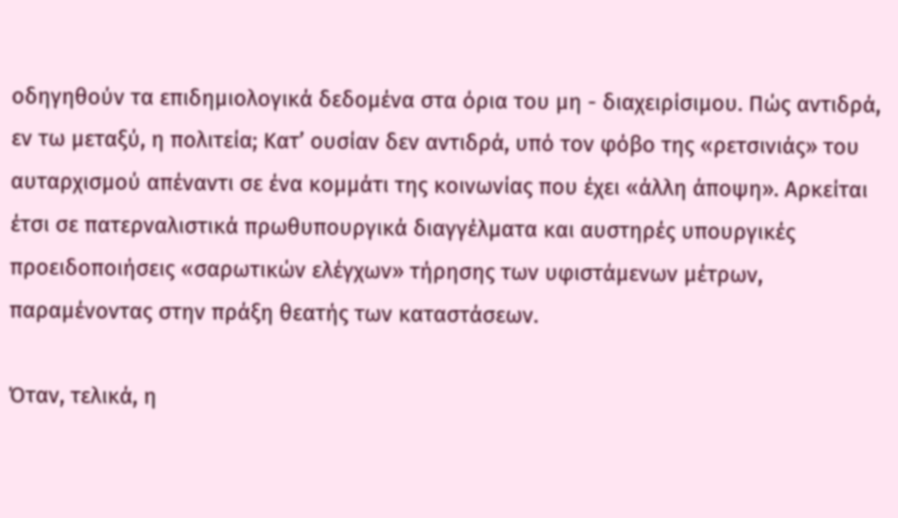οδηγηθούν τα επιδημιολογικά δεδομένα στα όρια του μη - διαχειρίσιμου. Πώς αντιδρά, εν τω μεταξύ, η πολιτεία; Κατ’ ουσίαν δεν αντιδρά, υπό τον φόβο της «ρετσινιάς» του αυταρχισμού απέναντι σε ένα κομμάτι της κοινωνίας που έχει «άλλη άποψη». Αρκείται έτσι σε πατερναλιστικά πρωθυπουργικά διαγγέλματα και αυστηρές υπουργικές προειδοποιήσεις «σαρωτικών ελέγχων» τήρησης των υφιστάμενων μέτρων, παραμένοντας στην πράξη θεατής των καταστάσεων.

Όταν, τελικά, η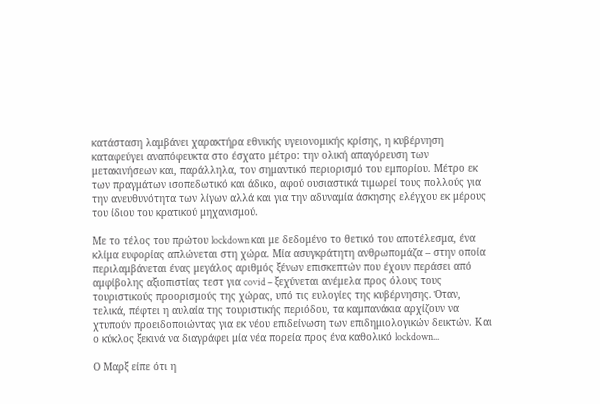κατάσταση λαμβάνει χαρακτήρα εθνικής υγειονομικής κρίσης, η κυβέρνηση καταφεύγει αναπόφευκτα στο έσχατο μέτρο: την ολική απαγόρευση των μετακινήσεων και, παράλληλα, τον σημαντικό περιορισμό του εμπορίου. Μέτρο εκ των πραγμάτων ισοπεδωτικό και άδικο, αφού ουσιαστικά τιμωρεί τους πολλούς για την ανευθυνότητα των λίγων αλλά και για την αδυναμία άσκησης ελέγχου εκ μέρους του ίδιου του κρατικού μηχανισμού.

Με το τέλος του πρώτου lockdown και με δεδομένο το θετικό του αποτέλεσμα, ένα κλίμα ευφορίας απλώνεται στη χώρα. Μία ασυγκράτητη ανθρωπομάζα – στην οποία περιλαμβάνεται ένας μεγάλος αριθμός ξένων επισκεπτών που έχουν περάσει από αμφίβολης αξιοπιστίας τεστ για covid – ξεχύνεται ανέμελα προς όλους τους τουριστικούς προορισμούς της χώρας, υπό τις ευλογίες της κυβέρνησης. Όταν, τελικά, πέφτει η αυλαία της τουριστικής περιόδου, τα καμπανάκια αρχίζουν να χτυπούν προειδοποιώντας για εκ νέου επιδείνωση των επιδημιολογικών δεικτών. Και ο κύκλος ξεκινά να διαγράφει μία νέα πορεία προς ένα καθολικό lockdown...

Ο Μαρξ είπε ότι η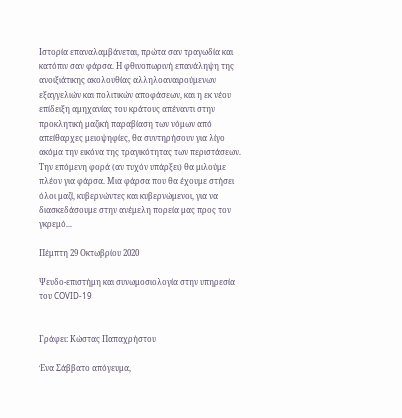Ιστορία επαναλαμβάνεται, πρώτα σαν τραγωδία και κατόπιν σαν φάρσα. Η φθινοπωρινή επανάληψη της ανοιξιάτικης ακολουθίας αλληλοαναιρούμενων εξαγγελιών και πολιτικών αποφάσεων, και η εκ νέου επίδειξη αμηχανίας του κράτους απέναντι στην προκλητική μαζική παραβίαση των νόμων από απείθαρχες μειοψηφίες, θα συντηρήσουν για λίγο ακόμα την εικόνα της τραγικότητας των περιστάσεων. Την επόμενη φορά (αν τυχόν υπάρξει) θα μιλούμε πλέον για φάρσα. Μια φάρσα που θα έχουμε στήσει όλοι μαζί, κυβερνώντες και κυβερνώμενοι, για να διασκεδάσουμε στην ανέμελη πορεία μας προς τον γκρεμό...

Πέμπτη 29 Οκτωβρίου 2020

Ψευδο-επιστήμη και συνωμοσιολογία στην υπηρεσία του COVID-19


Γράφει: Κώστας Παπαχρήστου

Ένα Σάββατο απόγευμα,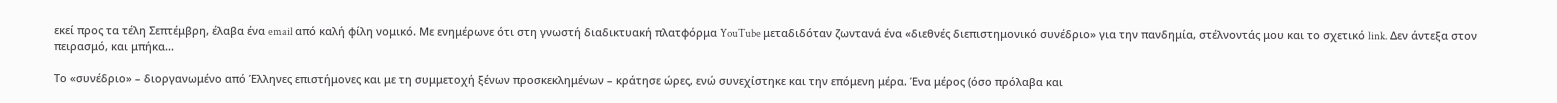εκεί προς τα τέλη Σεπτέμβρη, έλαβα ένα email από καλή φίλη νομικό. Με ενημέρωνε ότι στη γνωστή διαδικτυακή πλατφόρμα YouTube μεταδιδόταν ζωντανά ένα «διεθνές διεπιστημονικό συνέδριο» για την πανδημία, στέλνοντάς μου και το σχετικό link. Δεν άντεξα στον πειρασμό, και μπήκα...

Το «συνέδριο» – διοργανωμένο από Έλληνες επιστήμονες και με τη συμμετοχή ξένων προσκεκλημένων – κράτησε ώρες, ενώ συνεχίστηκε και την επόμενη μέρα. Ένα μέρος (όσο πρόλαβα και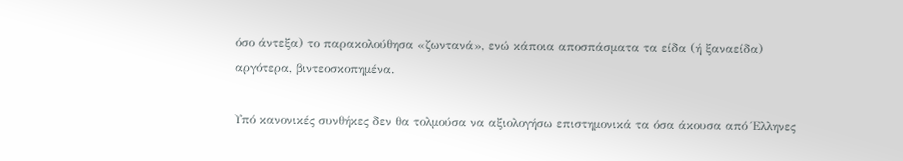όσο άντεξα) το παρακολούθησα «ζωντανά», ενώ κάποια αποσπάσματα τα είδα (ή ξαναείδα) αργότερα, βιντεοσκοπημένα.

Υπό κανονικές συνθήκες δεν θα τολμούσα να αξιολογήσω επιστημονικά τα όσα άκουσα από Έλληνες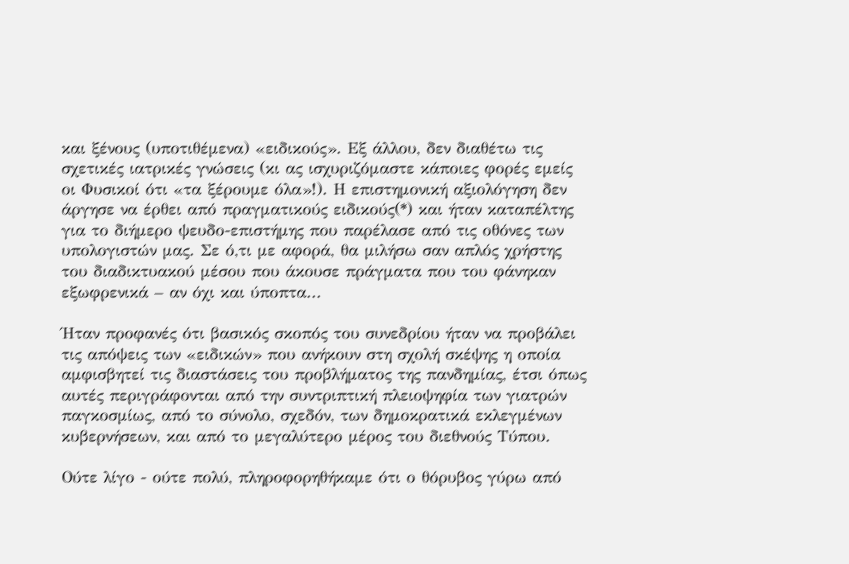και ξένους (υποτιθέμενα) «ειδικούς». Εξ άλλου, δεν διαθέτω τις σχετικές ιατρικές γνώσεις (κι ας ισχυριζόμαστε κάποιες φορές εμείς οι Φυσικοί ότι «τα ξέρουμε όλα»!). Η επιστημονική αξιολόγηση δεν άργησε να έρθει από πραγματικούς ειδικούς(*) και ήταν καταπέλτης για το διήμερο ψευδο-επιστήμης που παρέλασε από τις οθόνες των υπολογιστών μας. Σε ό,τι με αφορά, θα μιλήσω σαν απλός χρήστης του διαδικτυακού μέσου που άκουσε πράγματα που του φάνηκαν εξωφρενικά – αν όχι και ύποπτα...

Ήταν προφανές ότι βασικός σκοπός του συνεδρίου ήταν να προβάλει τις απόψεις των «ειδικών» που ανήκουν στη σχολή σκέψης η οποία αμφισβητεί τις διαστάσεις του προβλήματος της πανδημίας, έτσι όπως αυτές περιγράφονται από την συντριπτική πλειοψηφία των γιατρών παγκοσμίως, από το σύνολο, σχεδόν, των δημοκρατικά εκλεγμένων κυβερνήσεων, και από το μεγαλύτερο μέρος του διεθνούς Τύπου.

Ούτε λίγο - ούτε πολύ, πληροφορηθήκαμε ότι ο θόρυβος γύρω από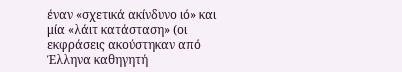έναν «σχετικά ακίνδυνο ιό» και μία «λάιτ κατάσταση» (οι εκφράσεις ακούστηκαν από Έλληνα καθηγητή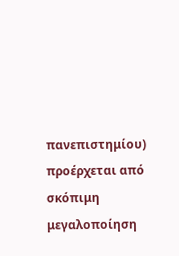πανεπιστημίου) προέρχεται από σκόπιμη μεγαλοποίηση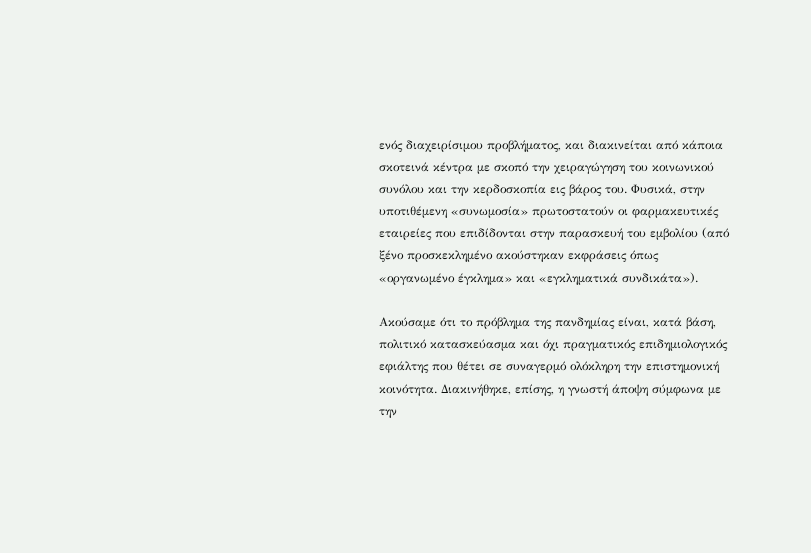ενός διαχειρίσιμου προβλήματος, και διακινείται από κάποια σκοτεινά κέντρα με σκοπό την χειραγώγηση του κοινωνικού συνόλου και την κερδοσκοπία εις βάρος του. Φυσικά, στην υποτιθέμενη «συνωμοσία» πρωτοστατούν οι φαρμακευτικές εταιρείες που επιδίδονται στην παρασκευή του εμβολίου (από ξένο προσκεκλημένο ακούστηκαν εκφράσεις όπως «οργανωμένο έγκλημα» και «εγκληματικά συνδικάτα»).

Ακούσαμε ότι το πρόβλημα της πανδημίας είναι, κατά βάση, πολιτικό κατασκεύασμα και όχι πραγματικός επιδημιολογικός εφιάλτης που θέτει σε συναγερμό ολόκληρη την επιστημονική κοινότητα. Διακινήθηκε, επίσης, η γνωστή άποψη σύμφωνα με την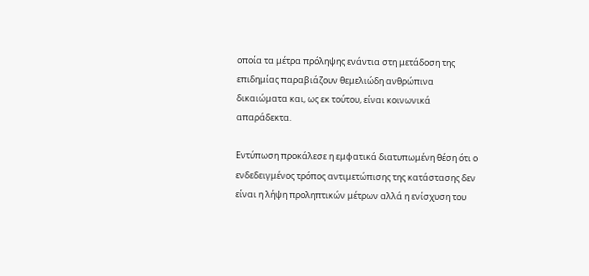οποία τα μέτρα πρόληψης ενάντια στη μετάδοση της επιδημίας παραβιάζουν θεμελιώδη ανθρώπινα δικαιώματα και, ως εκ τούτου, είναι κοινωνικά απαράδεκτα.

Εντύπωση προκάλεσε η εμφατικά διατυπωμένη θέση ότι ο ενδεδειγμένος τρόπος αντιμετώπισης της κατάστασης δεν είναι η λήψη προληπτικών μέτρων αλλά η ενίσχυση του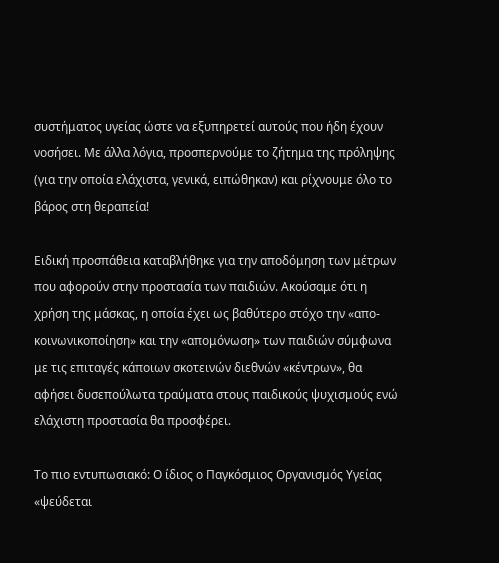συστήματος υγείας ώστε να εξυπηρετεί αυτούς που ήδη έχουν νοσήσει. Με άλλα λόγια, προσπερνούμε το ζήτημα της πρόληψης (για την οποία ελάχιστα, γενικά, ειπώθηκαν) και ρίχνουμε όλο το βάρος στη θεραπεία!

Ειδική προσπάθεια καταβλήθηκε για την αποδόμηση των μέτρων που αφορούν στην προστασία των παιδιών. Ακούσαμε ότι η χρήση της μάσκας, η οποία έχει ως βαθύτερο στόχο την «απο-κοινωνικοποίηση» και την «απομόνωση» των παιδιών σύμφωνα με τις επιταγές κάποιων σκοτεινών διεθνών «κέντρων», θα αφήσει δυσεπούλωτα τραύματα στους παιδικούς ψυχισμούς ενώ ελάχιστη προστασία θα προσφέρει.

Το πιο εντυπωσιακό: Ο ίδιος ο Παγκόσμιος Οργανισμός Υγείας «ψεύδεται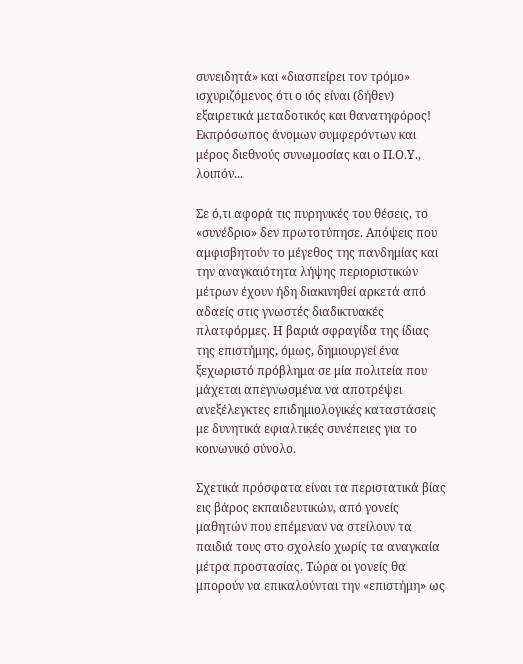συνειδητά» και «διασπείρει τον τρόμο» ισχυριζόμενος ότι ο ιός είναι (δήθεν) εξαιρετικά μεταδοτικός και θανατηφόρος! Εκπρόσωπος άνομων συμφερόντων και μέρος διεθνούς συνωμοσίας και ο Π.Ο.Υ., λοιπόν...

Σε ό,τι αφορά τις πυρηνικές του θέσεις, το «συνέδριο» δεν πρωτοτύπησε. Απόψεις που αμφισβητούν το μέγεθος της πανδημίας και την αναγκαιότητα λήψης περιοριστικών μέτρων έχουν ήδη διακινηθεί αρκετά από αδαείς στις γνωστές διαδικτυακές πλατφόρμες. Η βαριά σφραγίδα της ίδιας της επιστήμης, όμως, δημιουργεί ένα ξεχωριστό πρόβλημα σε μία πολιτεία που μάχεται απεγνωσμένα να αποτρέψει ανεξέλεγκτες επιδημιολογικές καταστάσεις με δυνητικά εφιαλτικές συνέπειες για το κοινωνικό σύνολο.

Σχετικά πρόσφατα είναι τα περιστατικά βίας εις βάρος εκπαιδευτικών, από γονείς μαθητών που επέμεναν να στείλουν τα παιδιά τους στο σχολείο χωρίς τα αναγκαία μέτρα προστασίας. Τώρα οι γονείς θα μπορούν να επικαλούνται την «επιστήμη» ως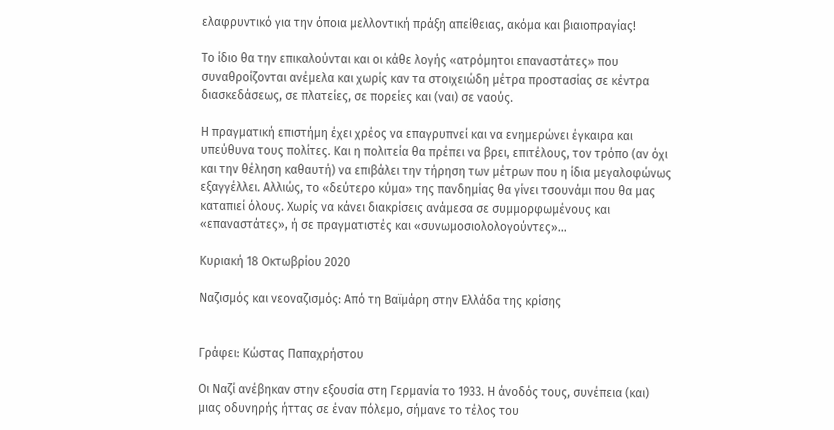ελαφρυντικό για την όποια μελλοντική πράξη απείθειας, ακόμα και βιαιοπραγίας!

Το ίδιο θα την επικαλούνται και οι κάθε λογής «ατρόμητοι επαναστάτες» που συναθροίζονται ανέμελα και χωρίς καν τα στοιχειώδη μέτρα προστασίας σε κέντρα διασκεδάσεως, σε πλατείες, σε πορείες και (ναι) σε ναούς.

Η πραγματική επιστήμη έχει χρέος να επαγρυπνεί και να ενημερώνει έγκαιρα και υπεύθυνα τους πολίτες. Και η πολιτεία θα πρέπει να βρει, επιτέλους, τον τρόπο (αν όχι και την θέληση καθαυτή) να επιβάλει την τήρηση των μέτρων που η ίδια μεγαλοφώνως εξαγγέλλει. Αλλιώς, το «δεύτερο κύμα» της πανδημίας θα γίνει τσουνάμι που θα μας καταπιεί όλους. Χωρίς να κάνει διακρίσεις ανάμεσα σε συμμορφωμένους και «επαναστάτες», ή σε πραγματιστές και «συνωμοσιολολογούντες»...

Κυριακή 18 Οκτωβρίου 2020

Ναζισμός και νεοναζισμός: Από τη Βαϊμάρη στην Ελλάδα της κρίσης


Γράφει: Κώστας Παπαχρήστου

Οι Ναζί ανέβηκαν στην εξουσία στη Γερμανία το 1933. Η άνοδός τους, συνέπεια (και) μιας οδυνηρής ήττας σε έναν πόλεμο, σήμανε το τέλος του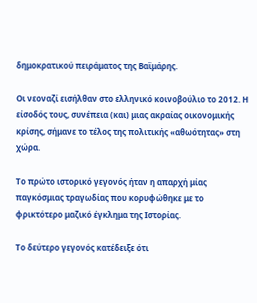δημοκρατικού πειράματος της Βαϊμάρης.

Οι νεοναζί εισήλθαν στο ελληνικό κοινοβούλιο το 2012. Η είσοδός τους, συνέπεια (και) μιας ακραίας οικονομικής κρίσης, σήμανε το τέλος της πολιτικής «αθωότητας» στη χώρα.

Το πρώτο ιστορικό γεγονός ήταν η απαρχή μίας παγκόσμιας τραγωδίας που κορυφώθηκε με το φρικτότερο μαζικό έγκλημα της Ιστορίας.

Το δεύτερο γεγονός κατέδειξε ότι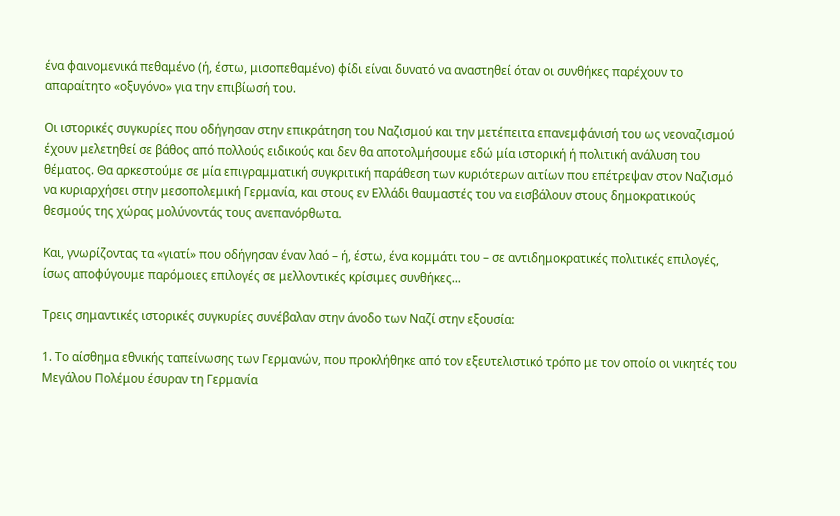ένα φαινομενικά πεθαμένο (ή, έστω, μισοπεθαμένο) φίδι είναι δυνατό να αναστηθεί όταν οι συνθήκες παρέχουν το απαραίτητο «οξυγόνο» για την επιβίωσή του.

Οι ιστορικές συγκυρίες που οδήγησαν στην επικράτηση του Ναζισμού και την μετέπειτα επανεμφάνισή του ως νεοναζισμού έχουν μελετηθεί σε βάθος από πολλούς ειδικούς και δεν θα αποτολμήσουμε εδώ μία ιστορική ή πολιτική ανάλυση του θέματος. Θα αρκεστούμε σε μία επιγραμματική συγκριτική παράθεση των κυριότερων αιτίων που επέτρεψαν στον Ναζισμό να κυριαρχήσει στην μεσοπολεμική Γερμανία, και στους εν Ελλάδι θαυμαστές του να εισβάλουν στους δημοκρατικούς θεσμούς της χώρας μολύνοντάς τους ανεπανόρθωτα.

Και, γνωρίζοντας τα «γιατί» που οδήγησαν έναν λαό – ή, έστω, ένα κομμάτι του – σε αντιδημοκρατικές πολιτικές επιλογές, ίσως αποφύγουμε παρόμοιες επιλογές σε μελλοντικές κρίσιμες συνθήκες...

Τρεις σημαντικές ιστορικές συγκυρίες συνέβαλαν στην άνοδο των Ναζί στην εξουσία:

1. Το αίσθημα εθνικής ταπείνωσης των Γερμανών, που προκλήθηκε από τον εξευτελιστικό τρόπο με τον οποίο οι νικητές του Μεγάλου Πολέμου έσυραν τη Γερμανία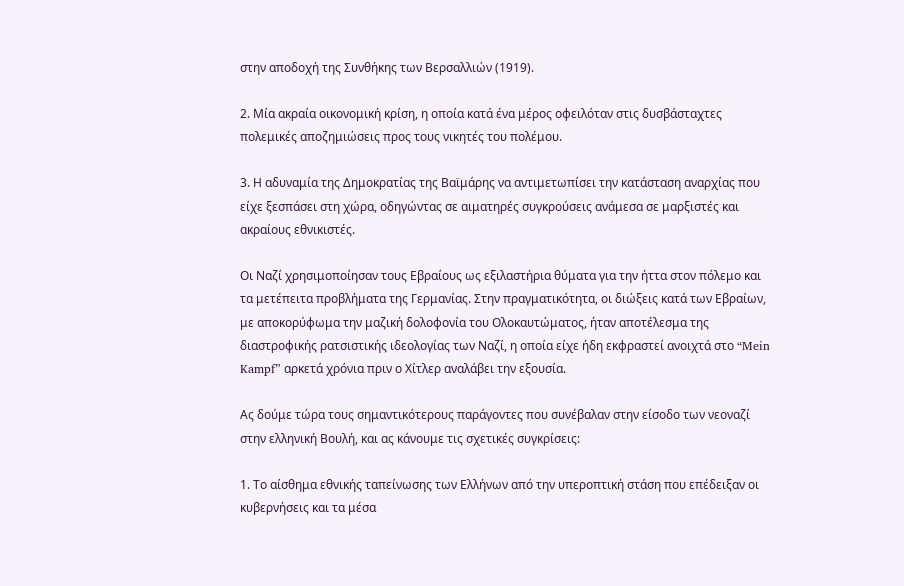στην αποδοχή της Συνθήκης των Βερσαλλιών (1919).

2. Μία ακραία οικονομική κρίση, η οποία κατά ένα μέρος οφειλόταν στις δυσβάσταχτες πολεμικές αποζημιώσεις προς τους νικητές του πολέμου.

3. Η αδυναμία της Δημοκρατίας της Βαϊμάρης να αντιμετωπίσει την κατάσταση αναρχίας που είχε ξεσπάσει στη χώρα, οδηγώντας σε αιματηρές συγκρούσεις ανάμεσα σε μαρξιστές και ακραίους εθνικιστές.

Οι Ναζί χρησιμοποίησαν τους Εβραίους ως εξιλαστήρια θύματα για την ήττα στον πόλεμο και τα μετέπειτα προβλήματα της Γερμανίας. Στην πραγματικότητα, οι διώξεις κατά των Εβραίων, με αποκορύφωμα την μαζική δολοφονία του Ολοκαυτώματος, ήταν αποτέλεσμα της διαστροφικής ρατσιστικής ιδεολογίας των Ναζί, η οποία είχε ήδη εκφραστεί ανοιχτά στο “Mein Kampf” αρκετά χρόνια πριν ο Χίτλερ αναλάβει την εξουσία.

Ας δούμε τώρα τους σημαντικότερους παράγοντες που συνέβαλαν στην είσοδο των νεοναζί στην ελληνική Βουλή, και ας κάνουμε τις σχετικές συγκρίσεις:

1. Το αίσθημα εθνικής ταπείνωσης των Ελλήνων από την υπεροπτική στάση που επέδειξαν οι κυβερνήσεις και τα μέσα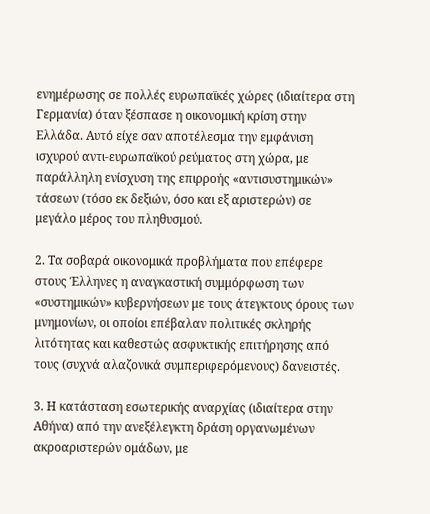ενημέρωσης σε πολλές ευρωπαϊκές χώρες (ιδιαίτερα στη Γερμανία) όταν ξέσπασε η οικονομική κρίση στην Ελλάδα. Αυτό είχε σαν αποτέλεσμα την εμφάνιση ισχυρού αντι-ευρωπαϊκού ρεύματος στη χώρα, με παράλληλη ενίσχυση της επιρροής «αντισυστημικών» τάσεων (τόσο εκ δεξιών, όσο και εξ αριστερών) σε μεγάλο μέρος του πληθυσμού.

2. Τα σοβαρά οικονομικά προβλήματα που επέφερε στους Έλληνες η αναγκαστική συμμόρφωση των «συστημικών» κυβερνήσεων με τους άτεγκτους όρους των μνημονίων, οι οποίοι επέβαλαν πολιτικές σκληρής λιτότητας και καθεστώς ασφυκτικής επιτήρησης από τους (συχνά αλαζονικά συμπεριφερόμενους) δανειστές.

3. Η κατάσταση εσωτερικής αναρχίας (ιδιαίτερα στην Αθήνα) από την ανεξέλεγκτη δράση οργανωμένων ακροαριστερών ομάδων, με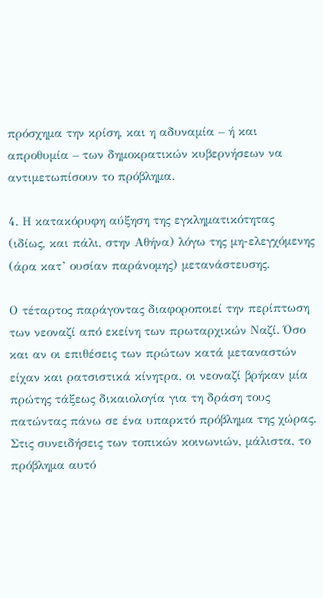πρόσχημα την κρίση, και η αδυναμία – ή και απροθυμία – των δημοκρατικών κυβερνήσεων να αντιμετωπίσουν το πρόβλημα.

4. Η κατακόρυφη αύξηση της εγκληματικότητας (ιδίως, και πάλι, στην Αθήνα) λόγω της μη-ελεγχόμενης (άρα κατ’ ουσίαν παράνομης) μετανάστευσης.

Ο τέταρτος παράγοντας διαφοροποιεί την περίπτωση των νεοναζί από εκείνη των πρωταρχικών Ναζί. Όσο και αν οι επιθέσεις των πρώτων κατά μεταναστών είχαν και ρατσιστικά κίνητρα, οι νεοναζί βρήκαν μία πρώτης τάξεως δικαιολογία για τη δράση τους πατώντας πάνω σε ένα υπαρκτό πρόβλημα της χώρας. Στις συνειδήσεις των τοπικών κοινωνιών, μάλιστα, το πρόβλημα αυτό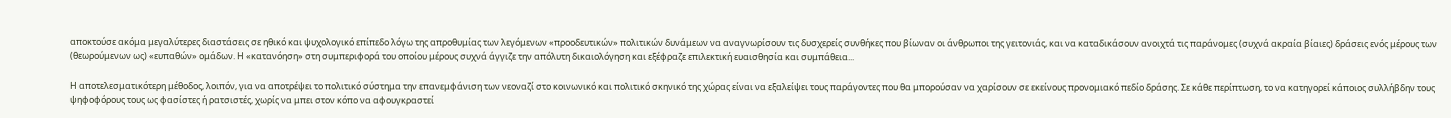αποκτούσε ακόμα μεγαλύτερες διαστάσεις σε ηθικό και ψυχολογικό επίπεδο λόγω της απροθυμίας των λεγόμενων «προοδευτικών» πολιτικών δυνάμεων να αναγνωρίσουν τις δυσχερείς συνθήκες που βίωναν οι άνθρωποι της γειτονιάς, και να καταδικάσουν ανοιχτά τις παράνομες (συχνά ακραία βίαιες) δράσεις ενός μέρους των (θεωρούμενων ως) «ευπαθών» ομάδων. Η «κατανόηση» στη συμπεριφορά του οποίου μέρους συχνά άγγιζε την απόλυτη δικαιολόγηση και εξέφραζε επιλεκτική ευαισθησία και συμπάθεια...

Η αποτελεσματικότερη μέθοδος, λοιπόν, για να αποτρέψει το πολιτικό σύστημα την επανεμφάνιση των νεοναζί στο κοινωνικό και πολιτικό σκηνικό της χώρας είναι να εξαλείψει τους παράγοντες που θα μπορούσαν να χαρίσουν σε εκείνους προνομιακό πεδίο δράσης. Σε κάθε περίπτωση, το να κατηγορεί κάποιος συλλήβδην τους ψηφοφόρους τους ως φασίστες ή ρατσιστές, χωρίς να μπει στον κόπο να αφουγκραστεί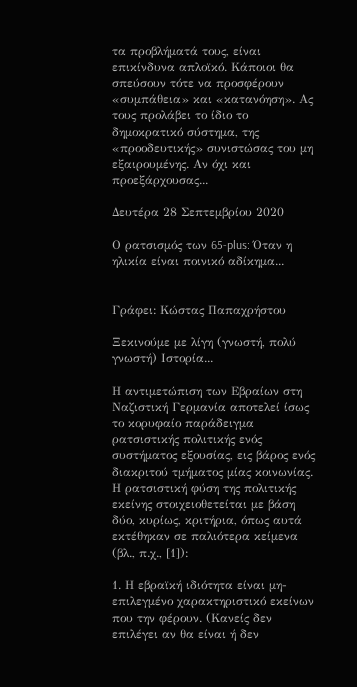τα προβλήματά τους, είναι επικίνδυνα απλοϊκό. Κάποιοι θα σπεύσουν τότε να προσφέρουν «συμπάθεια» και «κατανόηση». Ας τους προλάβει το ίδιο το δημοκρατικό σύστημα, της «προοδευτικής» συνιστώσας του μη εξαιρουμένης. Αν όχι και προεξάρχουσας...

Δευτέρα 28 Σεπτεμβρίου 2020

Ο ρατσισμός των 65-plus: Όταν η ηλικία είναι ποινικό αδίκημα...


Γράφει: Κώστας Παπαχρήστου

Ξεκινούμε με λίγη (γνωστή, πολύ γνωστή) Ιστορία...

Η αντιμετώπιση των Εβραίων στη Ναζιστική Γερμανία αποτελεί ίσως το κορυφαίο παράδειγμα ρατσιστικής πολιτικής ενός συστήματος εξουσίας, εις βάρος ενός διακριτού τμήματος μίας κοινωνίας. Η ρατσιστική φύση της πολιτικής εκείνης στοιχειοθετείται με βάση δύο, κυρίως, κριτήρια, όπως αυτά εκτέθηκαν σε παλιότερα κείμενα (βλ., π.χ., [1]):

1. Η εβραϊκή ιδιότητα είναι μη-επιλεγμένο χαρακτηριστικό εκείνων που την φέρουν. (Κανείς δεν επιλέγει αν θα είναι ή δεν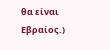θα είναι Εβραίος.)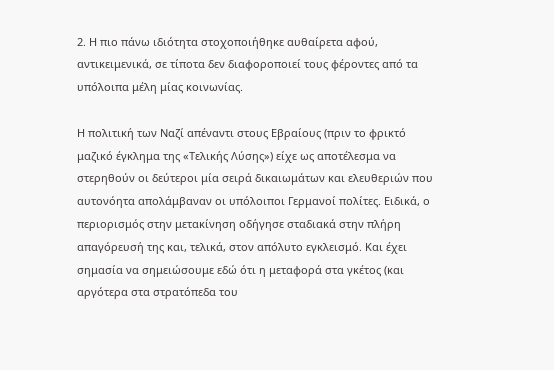2. Η πιο πάνω ιδιότητα στοχοποιήθηκε αυθαίρετα αφού, αντικειμενικά, σε τίποτα δεν διαφοροποιεί τους φέροντες από τα υπόλοιπα μέλη μίας κοινωνίας.

Η πολιτική των Ναζί απέναντι στους Εβραίους (πριν το φρικτό μαζικό έγκλημα της «Τελικής Λύσης») είχε ως αποτέλεσμα να στερηθούν οι δεύτεροι μία σειρά δικαιωμάτων και ελευθεριών που αυτονόητα απολάμβαναν οι υπόλοιποι Γερμανοί πολίτες. Ειδικά, ο περιορισμός στην μετακίνηση οδήγησε σταδιακά στην πλήρη απαγόρευσή της και, τελικά, στον απόλυτο εγκλεισμό. Και έχει σημασία να σημειώσουμε εδώ ότι η μεταφορά στα γκέτος (και αργότερα στα στρατόπεδα του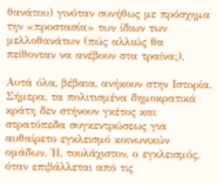θανάτου) γινόταν συνήθως με πρόσχημα την «προστασία» των ίδιων των μελλοθανάτων (πώς αλλιώς θα πείθονταν να ανέβουν στα τραίνα;).

Αυτά όλα, βέβαια, ανήκουν στην Ιστορία. Σήμερα, τα πολιτισμένα δημοκρατικά κράτη δεν στήνουν γκέτος και στρατόπεδα συγκεντρώσεως για αυθαίρετο εγκλεισμό κοινωνικών ομάδων. Ή, τουλάχιστον, ο εγκλεισμός, όταν επιβάλλεται από τις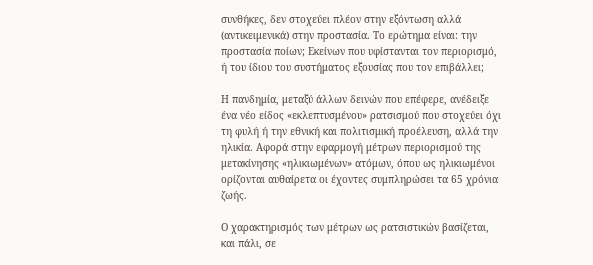συνθήκες, δεν στοχεύει πλέον στην εξόντωση αλλά (αντικειμενικά) στην προστασία. Το ερώτημα είναι: την προστασία ποίων; Εκείνων που υφίστανται τον περιορισμό, ή του ίδιου του συστήματος εξουσίας που τον επιβάλλει;

Η πανδημία, μεταξύ άλλων δεινών που επέφερε, ανέδειξε ένα νέο είδος «εκλεπτυσμένου» ρατσισμού που στοχεύει όχι τη φυλή ή την εθνική και πολιτισμική προέλευση, αλλά την ηλικία. Αφορά στην εφαρμογή μέτρων περιορισμού της μετακίνησης «ηλικιωμένων» ατόμων, όπου ως ηλικιωμένοι ορίζονται αυθαίρετα οι έχοντες συμπληρώσει τα 65 χρόνια ζωής.

Ο χαρακτηρισμός των μέτρων ως ρατσιστικών βασίζεται, και πάλι, σε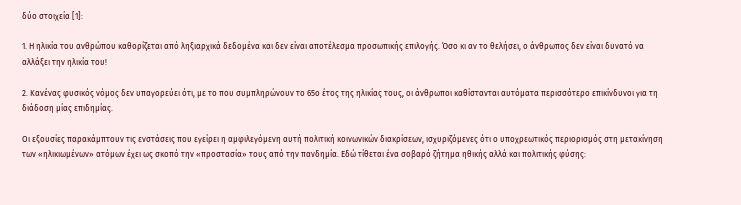δύο στοιχεία [1]:

1. Η ηλικία του ανθρώπου καθορίζεται από ληξιαρχικά δεδομένα και δεν είναι αποτέλεσμα προσωπικής επιλογής. Όσο κι αν το θελήσει, ο άνθρωπος δεν είναι δυνατό να αλλάξει την ηλικία του!

2. Κανένας φυσικός νόμος δεν υπαγορεύει ότι, με το που συμπληρώνουν το 65ο έτος της ηλικίας τους, οι άνθρωποι καθίστανται αυτόματα περισσότερο επικίνδυνοι για τη διάδοση μίας επιδημίας.

Οι εξουσίες παρακάμπτουν τις ενστάσεις που εγείρει η αμφιλεγόμενη αυτή πολιτική κοινωνικών διακρίσεων, ισχυριζόμενες ότι ο υποχρεωτικός περιορισμός στη μετακίνηση των «ηλικιωμένων» ατόμων έχει ως σκοπό την «προστασία» τους από την πανδημία. Εδώ τίθεται ένα σοβαρό ζήτημα ηθικής αλλά και πολιτικής φύσης: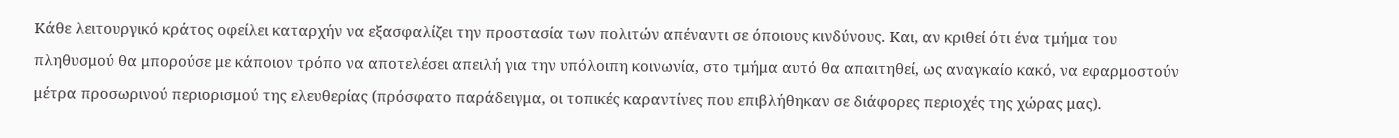Κάθε λειτουργικό κράτος οφείλει καταρχήν να εξασφαλίζει την προστασία των πολιτών απέναντι σε όποιους κινδύνους. Και, αν κριθεί ότι ένα τμήμα του πληθυσμού θα μπορούσε με κάποιον τρόπο να αποτελέσει απειλή για την υπόλοιπη κοινωνία, στο τμήμα αυτό θα απαιτηθεί, ως αναγκαίο κακό, να εφαρμοστούν μέτρα προσωρινού περιορισμού της ελευθερίας (πρόσφατο παράδειγμα, οι τοπικές καραντίνες που επιβλήθηκαν σε διάφορες περιοχές της χώρας μας).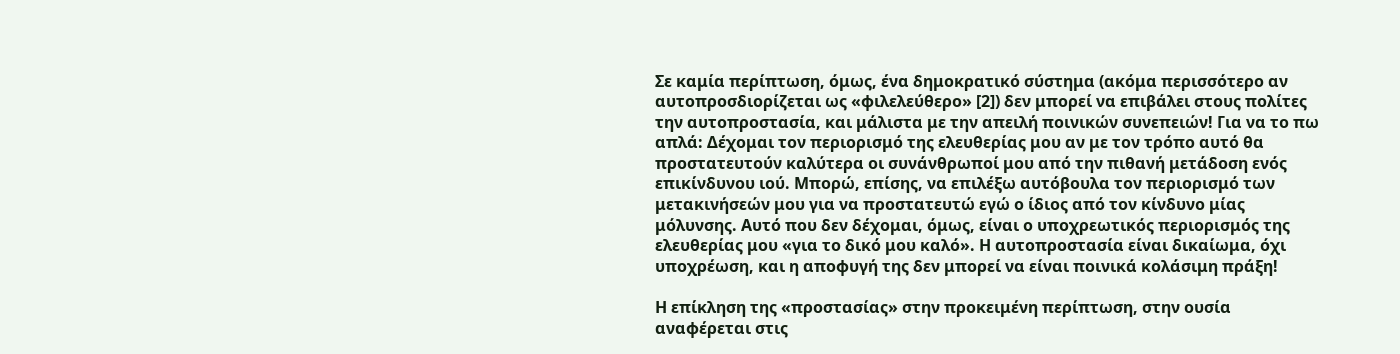Σε καμία περίπτωση, όμως, ένα δημοκρατικό σύστημα (ακόμα περισσότερο αν αυτοπροσδιορίζεται ως «φιλελεύθερο» [2]) δεν μπορεί να επιβάλει στους πολίτες την αυτοπροστασία, και μάλιστα με την απειλή ποινικών συνεπειών! Για να το πω απλά: Δέχομαι τον περιορισμό της ελευθερίας μου αν με τον τρόπο αυτό θα προστατευτούν καλύτερα οι συνάνθρωποί μου από την πιθανή μετάδοση ενός επικίνδυνου ιού. Μπορώ, επίσης, να επιλέξω αυτόβουλα τον περιορισμό των μετακινήσεών μου για να προστατευτώ εγώ ο ίδιος από τον κίνδυνο μίας μόλυνσης. Αυτό που δεν δέχομαι, όμως, είναι ο υποχρεωτικός περιορισμός της ελευθερίας μου «για το δικό μου καλό». Η αυτοπροστασία είναι δικαίωμα, όχι υποχρέωση, και η αποφυγή της δεν μπορεί να είναι ποινικά κολάσιμη πράξη!

Η επίκληση της «προστασίας» στην προκειμένη περίπτωση, στην ουσία αναφέρεται στις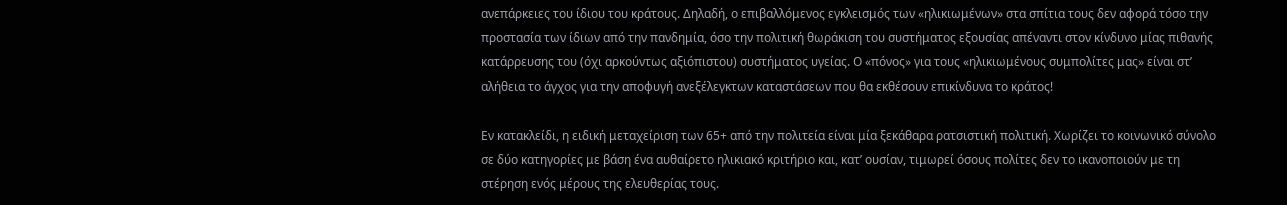ανεπάρκειες του ίδιου του κράτους. Δηλαδή, ο επιβαλλόμενος εγκλεισμός των «ηλικιωμένων» στα σπίτια τους δεν αφορά τόσο την προστασία των ίδιων από την πανδημία, όσο την πολιτική θωράκιση του συστήματος εξουσίας απέναντι στον κίνδυνο μίας πιθανής κατάρρευσης του (όχι αρκούντως αξιόπιστου) συστήματος υγείας. Ο «πόνος» για τους «ηλικιωμένους συμπολίτες μας» είναι στ’ αλήθεια το άγχος για την αποφυγή ανεξέλεγκτων καταστάσεων που θα εκθέσουν επικίνδυνα το κράτος!

Εν κατακλείδι, η ειδική μεταχείριση των 65+ από την πολιτεία είναι μία ξεκάθαρα ρατσιστική πολιτική. Χωρίζει το κοινωνικό σύνολο σε δύο κατηγορίες με βάση ένα αυθαίρετο ηλικιακό κριτήριο και, κατ’ ουσίαν, τιμωρεί όσους πολίτες δεν το ικανοποιούν με τη στέρηση ενός μέρους της ελευθερίας τους.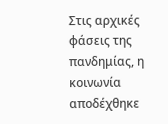Στις αρχικές φάσεις της πανδημίας, η κοινωνία αποδέχθηκε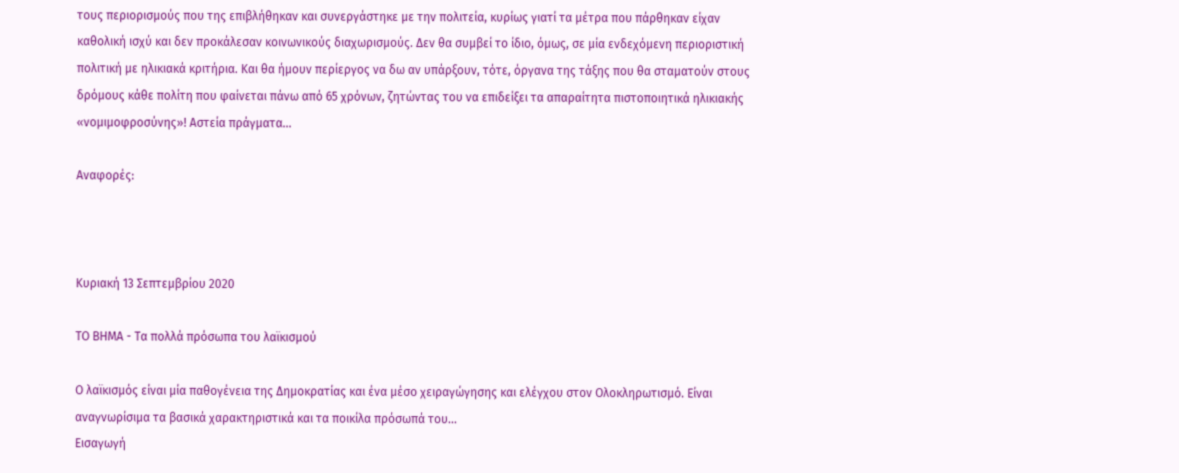τους περιορισμούς που της επιβλήθηκαν και συνεργάστηκε με την πολιτεία, κυρίως γιατί τα μέτρα που πάρθηκαν είχαν καθολική ισχύ και δεν προκάλεσαν κοινωνικούς διαχωρισμούς. Δεν θα συμβεί το ίδιο, όμως, σε μία ενδεχόμενη περιοριστική πολιτική με ηλικιακά κριτήρια. Και θα ήμουν περίεργος να δω αν υπάρξουν, τότε, όργανα της τάξης που θα σταματούν στους δρόμους κάθε πολίτη που φαίνεται πάνω από 65 χρόνων, ζητώντας του να επιδείξει τα απαραίτητα πιστοποιητικά ηλικιακής «νομιμοφροσύνης»! Αστεία πράγματα...

Αναφορές:



Κυριακή 13 Σεπτεμβρίου 2020

ΤΟ ΒΗΜΑ - Τα πολλά πρόσωπα του λαϊκισμού

Ο λαϊκισμός είναι μία παθογένεια της Δημοκρατίας και ένα μέσο χειραγώγησης και ελέγχου στον Ολοκληρωτισμό. Είναι αναγνωρίσιμα τα βασικά χαρακτηριστικά και τα ποικίλα πρόσωπά του...
Εισαγωγή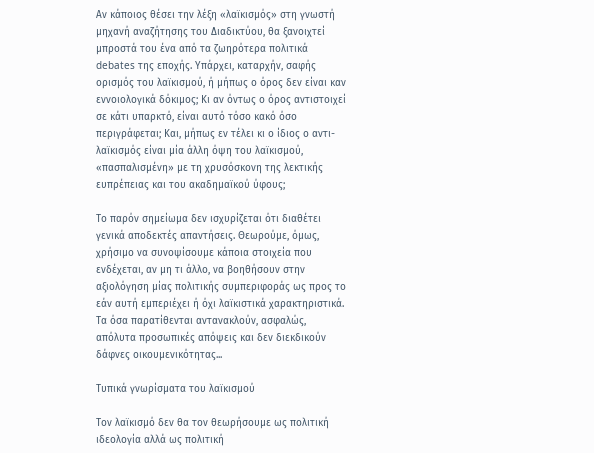Αν κάποιος θέσει την λέξη «λαϊκισμός» στη γνωστή μηχανή αναζήτησης του Διαδικτύου, θα ξανοιχτεί μπροστά του ένα από τα ζωηρότερα πολιτικά debates της εποχής. Υπάρχει, καταρχήν, σαφής ορισμός του λαϊκισμού, ή μήπως ο όρος δεν είναι καν εννοιολογικά δόκιμος; Κι αν όντως ο όρος αντιστοιχεί σε κάτι υπαρκτό, είναι αυτό τόσο κακό όσο περιγράφεται; Και, μήπως εν τέλει κι ο ίδιος ο αντι-λαϊκισμός είναι μία άλλη όψη του λαϊκισμού, «πασπαλισμένη» με τη χρυσόσκονη της λεκτικής ευπρέπειας και του ακαδημαϊκού ύφους;

Το παρόν σημείωμα δεν ισχυρίζεται ότι διαθέτει γενικά αποδεκτές απαντήσεις. Θεωρούμε, όμως, χρήσιμο να συνοψίσουμε κάποια στοιχεία που ενδέχεται, αν μη τι άλλο, να βοηθήσουν στην αξιολόγηση μίας πολιτικής συμπεριφοράς ως προς το εάν αυτή εμπεριέχει ή όχι λαϊκιστικά χαρακτηριστικά. Τα όσα παρατίθενται αντανακλούν, ασφαλώς, απόλυτα προσωπικές απόψεις και δεν διεκδικούν δάφνες οικουμενικότητας...

Τυπικά γνωρίσματα του λαϊκισμού

Τον λαϊκισμό δεν θα τον θεωρήσουμε ως πολιτική ιδεολογία αλλά ως πολιτική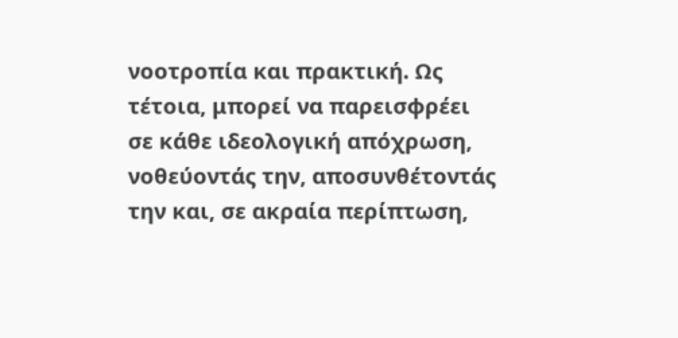νοοτροπία και πρακτική. Ως τέτοια, μπορεί να παρεισφρέει σε κάθε ιδεολογική απόχρωση, νοθεύοντάς την, αποσυνθέτοντάς την και, σε ακραία περίπτωση,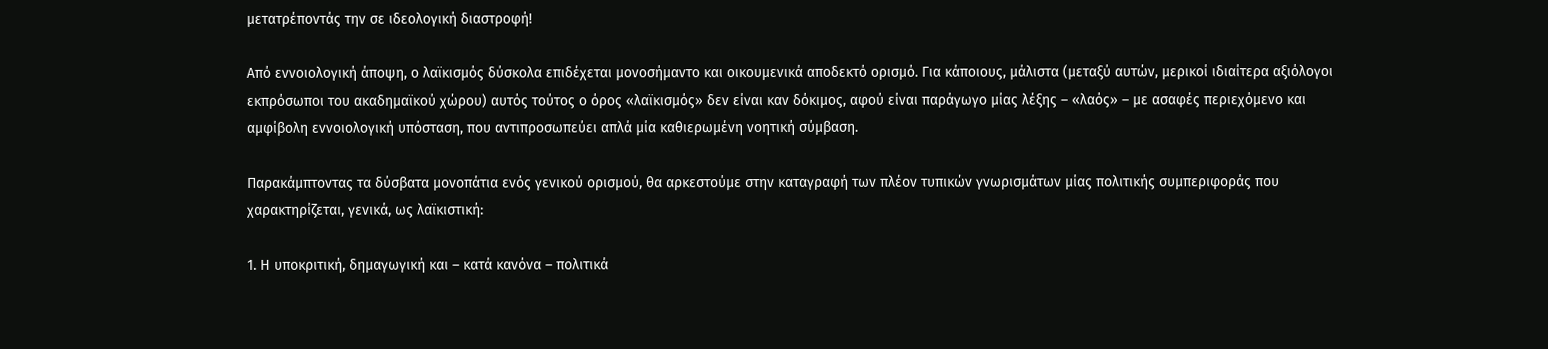μετατρέποντάς την σε ιδεολογική διαστροφή!

Από εννοιολογική άποψη, ο λαϊκισμός δύσκολα επιδέχεται μονοσήμαντο και οικουμενικά αποδεκτό ορισμό. Για κάποιους, μάλιστα (μεταξύ αυτών, μερικοί ιδιαίτερα αξιόλογοι εκπρόσωποι του ακαδημαϊκού χώρου) αυτός τούτος ο όρος «λαϊκισμός» δεν είναι καν δόκιμος, αφού είναι παράγωγο μίας λέξης – «λαός» – με ασαφές περιεχόμενο και αμφίβολη εννοιολογική υπόσταση, που αντιπροσωπεύει απλά μία καθιερωμένη νοητική σύμβαση.

Παρακάμπτοντας τα δύσβατα μονοπάτια ενός γενικού ορισμού, θα αρκεστούμε στην καταγραφή των πλέον τυπικών γνωρισμάτων μίας πολιτικής συμπεριφοράς που χαρακτηρίζεται, γενικά, ως λαϊκιστική:

1. Η υποκριτική, δημαγωγική και – κατά κανόνα – πολιτικά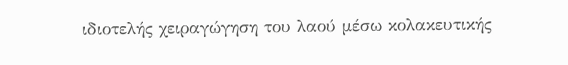ιδιοτελής χειραγώγηση του λαού μέσω κολακευτικής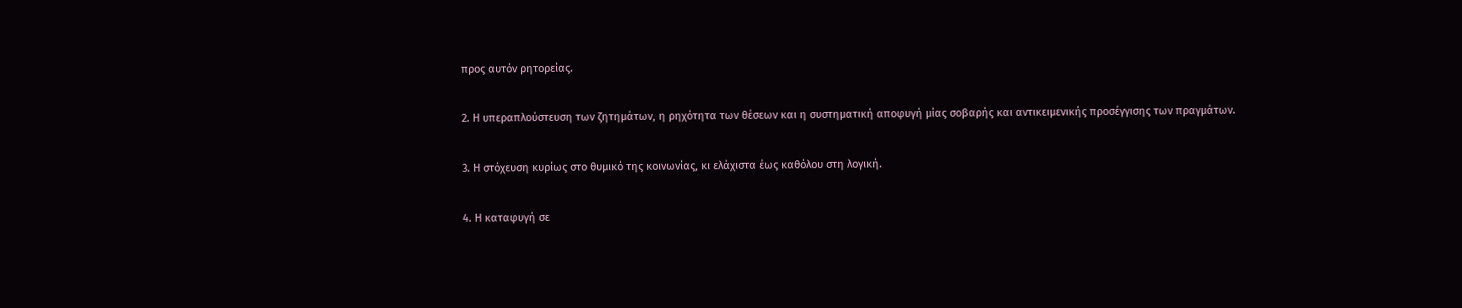προς αυτόν ρητορείας.

2. Η υπεραπλούστευση των ζητημάτων, η ρηχότητα των θέσεων και η συστηματική αποφυγή μίας σοβαρής και αντικειμενικής προσέγγισης των πραγμάτων.

3. Η στόχευση κυρίως στο θυμικό της κοινωνίας, κι ελάχιστα έως καθόλου στη λογική.

4. Η καταφυγή σε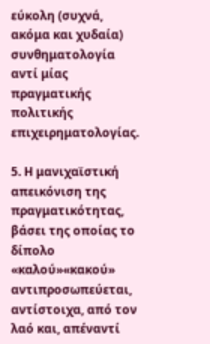εύκολη (συχνά, ακόμα και χυδαία) συνθηματολογία αντί μίας πραγματικής πολιτικής επιχειρηματολογίας.

5. Η μανιχαϊστική απεικόνιση της πραγματικότητας, βάσει της οποίας το δίπολο «καλού»«κακού» αντιπροσωπεύεται, αντίστοιχα, από τον λαό και, απέναντί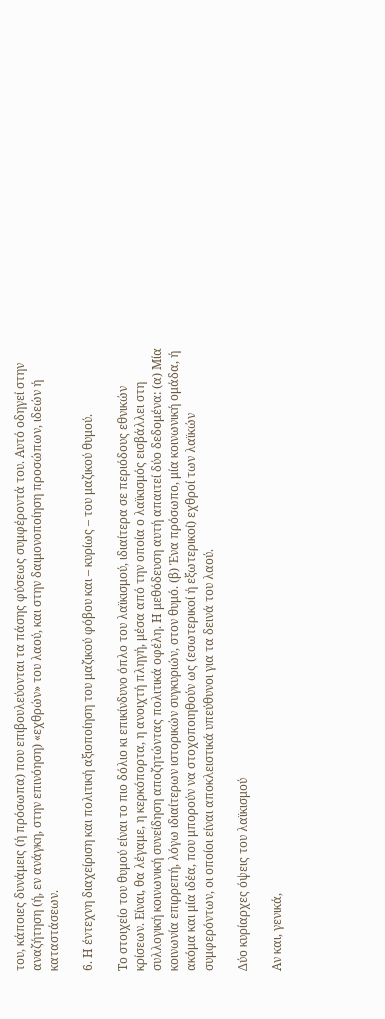του, κάποιες δυνάμεις (ή πρόσωπα) που επιβουλεύονται τα πάσης φύσεως συμφέροντά του. Αυτό οδηγεί στην αναζήτηση (ή, εν ανάγκη, στην επινόηση) «εχθρών» του λαού, και στην δαιμονοποίηση προσώπων, ιδεών ή καταστάσεων.

6. Η έντεχνη διαχείριση και πολιτική αξιοποίηση του μαζικού φόβου και – κυρίως – του μαζικού θυμού.

Το στοιχείο του θυμού είναι το πιο δόλιο κι επικίνδυνο όπλο του λαϊκισμού, ιδιαίτερα σε περιόδους εθνικών κρίσεων. Είναι, θα λέγαμε, η κερκόπορτα, η ανοιχτή πληγή, μέσα από την οποία ο λαϊκισμός εισβάλλει στη συλλογική κοινωνική συνείδηση αποζητώντας πολιτικά οφέλη. Η μεθόδευση αυτή απαιτεί δύο δεδομένα: (α) Μία κοινωνία επιρρεπή, λόγω ιδιαίτερων ιστορικών συγκυριών, στον θυμό. (β) Ένα πρόσωπο, μία κοινωνική ομάδα, ή ακόμα και μία ιδέα, που μπορούν να στοχοποιηθούν ως (εσωτερικοί ή εξωτερικοί) εχθροί των λαϊκών συμφερόντων, οι οποίοι είναι αποκλειστικά υπεύθυνοι για τα δεινά του λαού.

Δύο κυρίαρχες όψεις του λαϊκισμού

Αν και, γενικά,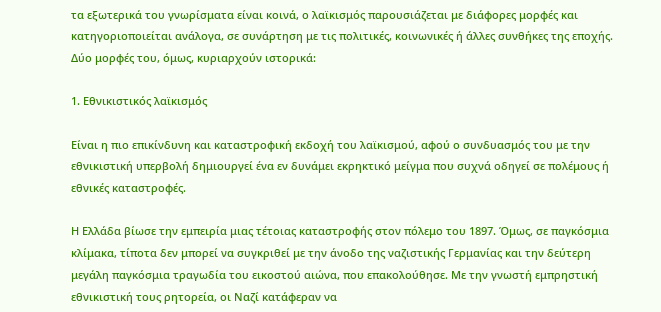τα εξωτερικά του γνωρίσματα είναι κοινά, ο λαϊκισμός παρουσιάζεται με διάφορες μορφές και κατηγοριοποιείται ανάλογα, σε συνάρτηση με τις πολιτικές, κοινωνικές ή άλλες συνθήκες της εποχής. Δύο μορφές του, όμως, κυριαρχούν ιστορικά:

1. Εθνικιστικός λαϊκισμός

Είναι η πιο επικίνδυνη και καταστροφική εκδοχή του λαϊκισμού, αφού ο συνδυασμός του με την εθνικιστική υπερβολή δημιουργεί ένα εν δυνάμει εκρηκτικό μείγμα που συχνά οδηγεί σε πολέμους ή εθνικές καταστροφές.

Η Ελλάδα βίωσε την εμπειρία μιας τέτοιας καταστροφής στον πόλεμο του 1897. Όμως, σε παγκόσμια κλίμακα, τίποτα δεν μπορεί να συγκριθεί με την άνοδο της ναζιστικής Γερμανίας και την δεύτερη μεγάλη παγκόσμια τραγωδία του εικοστού αιώνα, που επακολούθησε. Με την γνωστή εμπρηστική εθνικιστική τους ρητορεία, οι Ναζί κατάφεραν να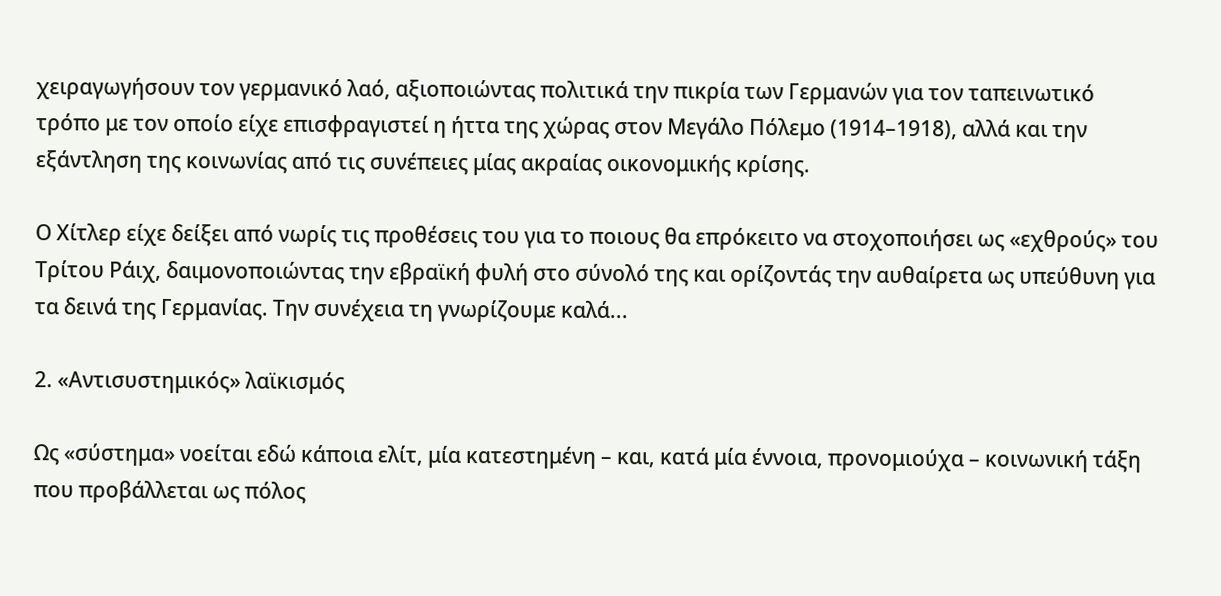χειραγωγήσουν τον γερμανικό λαό, αξιοποιώντας πολιτικά την πικρία των Γερμανών για τον ταπεινωτικό τρόπο με τον οποίο είχε επισφραγιστεί η ήττα της χώρας στον Μεγάλο Πόλεμο (1914–1918), αλλά και την εξάντληση της κοινωνίας από τις συνέπειες μίας ακραίας οικονομικής κρίσης.

Ο Χίτλερ είχε δείξει από νωρίς τις προθέσεις του για το ποιους θα επρόκειτο να στοχοποιήσει ως «εχθρούς» του Τρίτου Ράιχ, δαιμονοποιώντας την εβραϊκή φυλή στο σύνολό της και ορίζοντάς την αυθαίρετα ως υπεύθυνη για τα δεινά της Γερμανίας. Την συνέχεια τη γνωρίζουμε καλά...

2. «Αντισυστημικός» λαϊκισμός

Ως «σύστημα» νοείται εδώ κάποια ελίτ, μία κατεστημένη – και, κατά μία έννοια, προνομιούχα – κοινωνική τάξη που προβάλλεται ως πόλος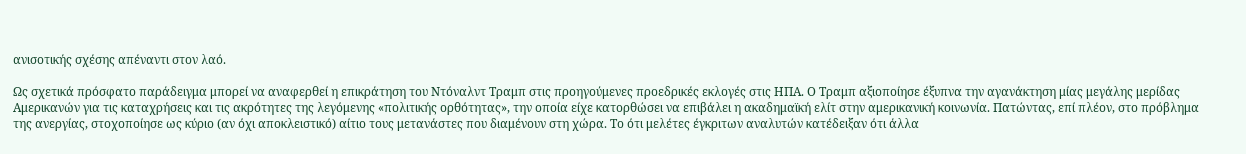ανισοτικής σχέσης απέναντι στον λαό.

Ως σχετικά πρόσφατο παράδειγμα μπορεί να αναφερθεί η επικράτηση του Ντόναλντ Τραμπ στις προηγούμενες προεδρικές εκλογές στις ΗΠΑ. Ο Τραμπ αξιοποίησε έξυπνα την αγανάκτηση μίας μεγάλης μερίδας Αμερικανών για τις καταχρήσεις και τις ακρότητες της λεγόμενης «πολιτικής ορθότητας», την οποία είχε κατορθώσει να επιβάλει η ακαδημαϊκή ελίτ στην αμερικανική κοινωνία. Πατώντας, επί πλέον, στο πρόβλημα της ανεργίας, στοχοποίησε ως κύριο (αν όχι αποκλειστικό) αίτιο τους μετανάστες που διαμένουν στη χώρα. Το ότι μελέτες έγκριτων αναλυτών κατέδειξαν ότι άλλα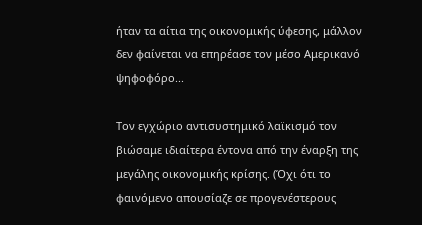ήταν τα αίτια της οικονομικής ύφεσης, μάλλον δεν φαίνεται να επηρέασε τον μέσο Αμερικανό ψηφοφόρο...

Τον εγχώριο αντισυστημικό λαϊκισμό τον βιώσαμε ιδιαίτερα έντονα από την έναρξη της μεγάλης οικονομικής κρίσης. (Όχι ότι το φαινόμενο απουσίαζε σε προγενέστερους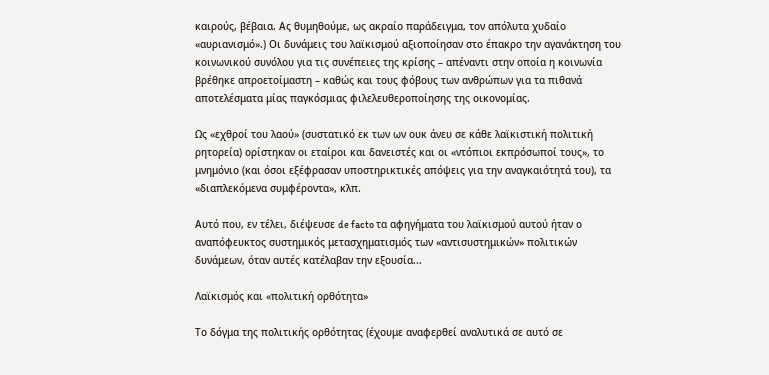καιρούς, βέβαια. Ας θυμηθούμε, ως ακραίο παράδειγμα, τον απόλυτα χυδαίο «αυριανισμό».) Οι δυνάμεις του λαϊκισμού αξιοποίησαν στο έπακρο την αγανάκτηση του κοινωνικού συνόλου για τις συνέπειες της κρίσης – απέναντι στην οποία η κοινωνία βρέθηκε απροετοίμαστη – καθώς και τους φόβους των ανθρώπων για τα πιθανά αποτελέσματα μίας παγκόσμιας φιλελευθεροποίησης της οικονομίας.

Ως «εχθροί του λαού» (συστατικό εκ των ων ουκ άνευ σε κάθε λαϊκιστική πολιτική ρητορεία) ορίστηκαν οι εταίροι και δανειστές και οι «ντόπιοι εκπρόσωποί τους», το μνημόνιο (και όσοι εξέφρασαν υποστηρικτικές απόψεις για την αναγκαιότητά του), τα «διαπλεκόμενα συμφέροντα», κλπ.

Αυτό που, εν τέλει, διέψευσε de facto τα αφηγήματα του λαϊκισμού αυτού ήταν ο αναπόφευκτος συστημικός μετασχηματισμός των «αντισυστημικών» πολιτικών δυνάμεων, όταν αυτές κατέλαβαν την εξουσία...

Λαϊκισμός και «πολιτική ορθότητα»

Το δόγμα της πολιτικής ορθότητας (έχουμε αναφερθεί αναλυτικά σε αυτό σε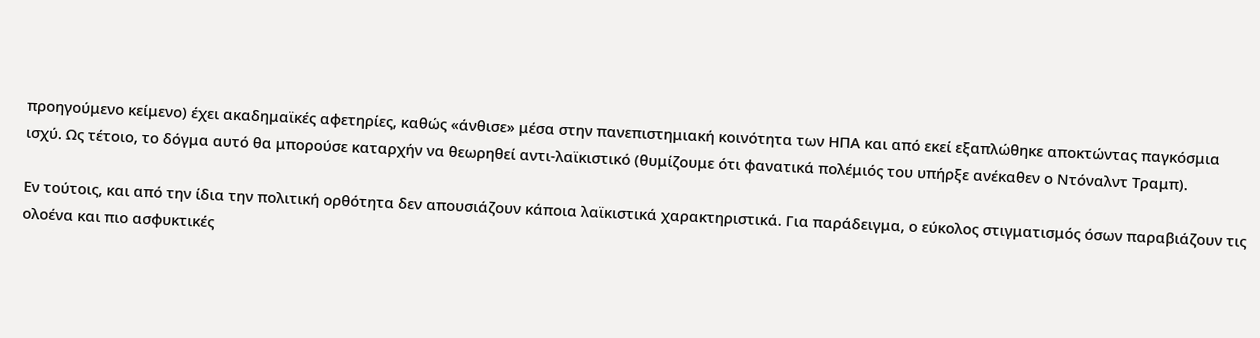προηγούμενο κείμενο) έχει ακαδημαϊκές αφετηρίες, καθώς «άνθισε» μέσα στην πανεπιστημιακή κοινότητα των ΗΠΑ και από εκεί εξαπλώθηκε αποκτώντας παγκόσμια ισχύ. Ως τέτοιο, το δόγμα αυτό θα μπορούσε καταρχήν να θεωρηθεί αντι-λαϊκιστικό (θυμίζουμε ότι φανατικά πολέμιός του υπήρξε ανέκαθεν ο Ντόναλντ Τραμπ).

Εν τούτοις, και από την ίδια την πολιτική ορθότητα δεν απουσιάζουν κάποια λαϊκιστικά χαρακτηριστικά. Για παράδειγμα, ο εύκολος στιγματισμός όσων παραβιάζουν τις ολοένα και πιο ασφυκτικές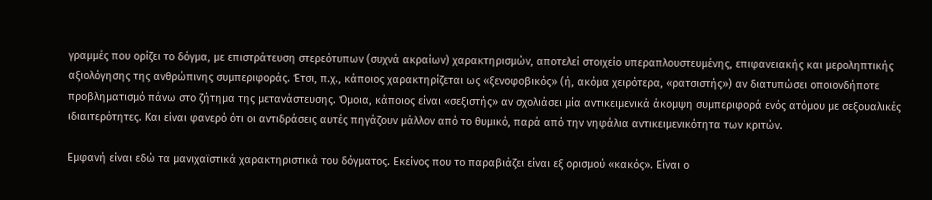γραμμές που ορίζει το δόγμα, με επιστράτευση στερεότυπων (συχνά ακραίων) χαρακτηρισμών, αποτελεί στοιχείο υπεραπλουστευμένης, επιφανειακής και μεροληπτικής αξιολόγησης της ανθρώπινης συμπεριφοράς. Έτσι, π.χ., κάποιος χαρακτηρίζεται ως «ξενοφοβικός» (ή, ακόμα χειρότερα, «ρατσιστής») αν διατυπώσει οποιονδήποτε προβληματισμό πάνω στο ζήτημα της μετανάστευσης. Όμοια, κάποιος είναι «σεξιστής» αν σχολιάσει μία αντικειμενικά άκομψη συμπεριφορά ενός ατόμου με σεξουαλικές ιδιαιτερότητες. Και είναι φανερό ότι οι αντιδράσεις αυτές πηγάζουν μάλλον από το θυμικό, παρά από την νηφάλια αντικειμενικότητα των κριτών.

Εμφανή είναι εδώ τα μανιχαϊστικά χαρακτηριστικά του δόγματος. Εκείνος που το παραβιάζει είναι εξ ορισμού «κακός». Είναι ο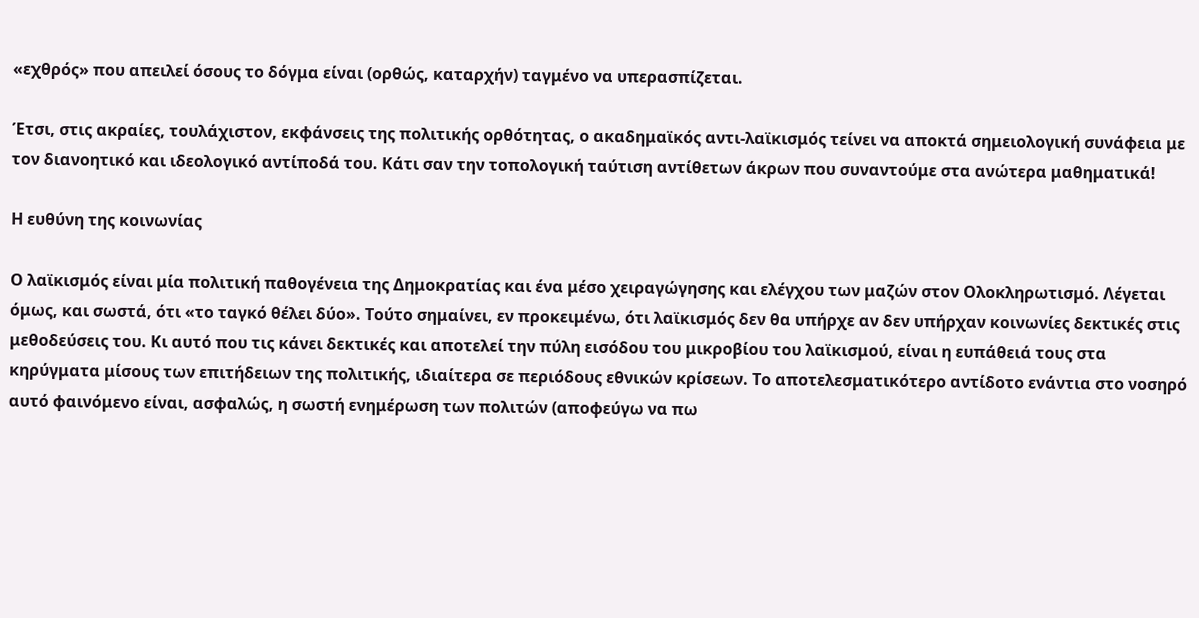«εχθρός» που απειλεί όσους το δόγμα είναι (ορθώς, καταρχήν) ταγμένο να υπερασπίζεται.

Έτσι, στις ακραίες, τουλάχιστον, εκφάνσεις της πολιτικής ορθότητας, ο ακαδημαϊκός αντι-λαϊκισμός τείνει να αποκτά σημειολογική συνάφεια με τον διανοητικό και ιδεολογικό αντίποδά του. Κάτι σαν την τοπολογική ταύτιση αντίθετων άκρων που συναντούμε στα ανώτερα μαθηματικά!

Η ευθύνη της κοινωνίας

Ο λαϊκισμός είναι μία πολιτική παθογένεια της Δημοκρατίας και ένα μέσο χειραγώγησης και ελέγχου των μαζών στον Ολοκληρωτισμό. Λέγεται όμως, και σωστά, ότι «το ταγκό θέλει δύο». Τούτο σημαίνει, εν προκειμένω, ότι λαϊκισμός δεν θα υπήρχε αν δεν υπήρχαν κοινωνίες δεκτικές στις μεθοδεύσεις του. Κι αυτό που τις κάνει δεκτικές και αποτελεί την πύλη εισόδου του μικροβίου του λαϊκισμού, είναι η ευπάθειά τους στα κηρύγματα μίσους των επιτήδειων της πολιτικής, ιδιαίτερα σε περιόδους εθνικών κρίσεων. Το αποτελεσματικότερο αντίδοτο ενάντια στο νοσηρό αυτό φαινόμενο είναι, ασφαλώς, η σωστή ενημέρωση των πολιτών (αποφεύγω να πω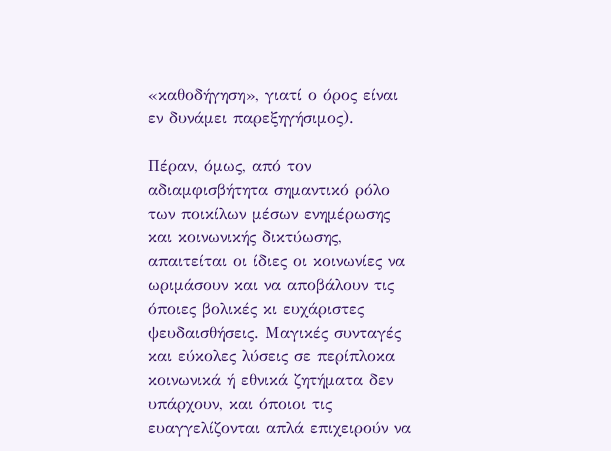«καθοδήγηση», γιατί ο όρος είναι εν δυνάμει παρεξηγήσιμος).

Πέραν, όμως, από τον αδιαμφισβήτητα σημαντικό ρόλο των ποικίλων μέσων ενημέρωσης και κοινωνικής δικτύωσης, απαιτείται οι ίδιες οι κοινωνίες να ωριμάσουν και να αποβάλουν τις όποιες βολικές κι ευχάριστες ψευδαισθήσεις. Μαγικές συνταγές και εύκολες λύσεις σε περίπλοκα κοινωνικά ή εθνικά ζητήματα δεν υπάρχουν, και όποιοι τις ευαγγελίζονται απλά επιχειρούν να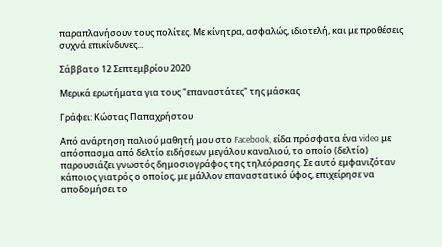παραπλανήσουν τους πολίτες. Με κίνητρα, ασφαλώς, ιδιοτελή, και με προθέσεις συχνά επικίνδυνες...

Σάββατο 12 Σεπτεμβρίου 2020

Μερικά ερωτήματα για τους "επαναστάτες" της μάσκας

Γράφει: Κώστας Παπαχρήστου

Από ανάρτηση παλιού μαθητή μου στο Facebook, είδα πρόσφατα ένα video με απόσπασμα από δελτίο ειδήσεων μεγάλου καναλιού, το οποίο (δελτίο) παρουσιάζει γνωστός δημοσιογράφος της τηλεόρασης. Σε αυτό εμφανιζόταν κάποιος γιατρός ο οποίος, με μάλλον επαναστατικό ύφος, επιχείρησε να αποδομήσει το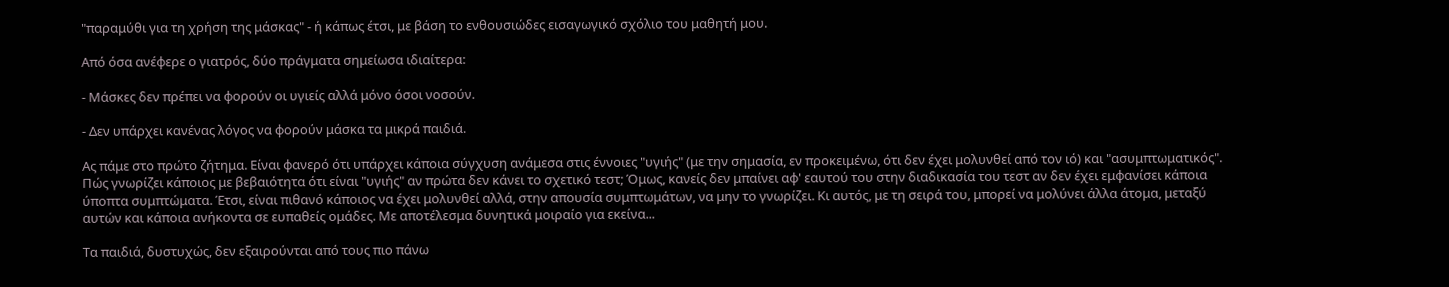"παραμύθι για τη χρήση της μάσκας" - ή κάπως έτσι, με βάση το ενθουσιώδες εισαγωγικό σχόλιο του μαθητή μου.

Από όσα ανέφερε ο γιατρός, δύο πράγματα σημείωσα ιδιαίτερα:

- Μάσκες δεν πρέπει να φορούν οι υγιείς αλλά μόνο όσοι νοσούν.

- Δεν υπάρχει κανένας λόγος να φορούν μάσκα τα μικρά παιδιά.

Ας πάμε στο πρώτο ζήτημα. Είναι φανερό ότι υπάρχει κάποια σύγχυση ανάμεσα στις έννοιες "υγιής" (με την σημασία, εν προκειμένω, ότι δεν έχει μολυνθεί από τον ιό) και "ασυμπτωματικός". Πώς γνωρίζει κάποιος με βεβαιότητα ότι είναι "υγιής" αν πρώτα δεν κάνει το σχετικό τεστ; Όμως, κανείς δεν μπαίνει αφ' εαυτού του στην διαδικασία του τεστ αν δεν έχει εμφανίσει κάποια ύποπτα συμπτώματα. Έτσι, είναι πιθανό κάποιος να έχει μολυνθεί αλλά, στην απουσία συμπτωμάτων, να μην το γνωρίζει. Κι αυτός, με τη σειρά του, μπορεί να μολύνει άλλα άτομα, μεταξύ αυτών και κάποια ανήκοντα σε ευπαθείς ομάδες. Με αποτέλεσμα δυνητικά μοιραίο για εκείνα...

Τα παιδιά, δυστυχώς, δεν εξαιρούνται από τους πιο πάνω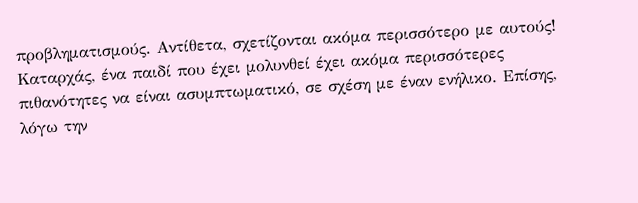προβληματισμούς. Αντίθετα, σχετίζονται ακόμα περισσότερο με αυτούς! Καταρχάς, ένα παιδί που έχει μολυνθεί έχει ακόμα περισσότερες πιθανότητες να είναι ασυμπτωματικό, σε σχέση με έναν ενήλικο. Επίσης, λόγω την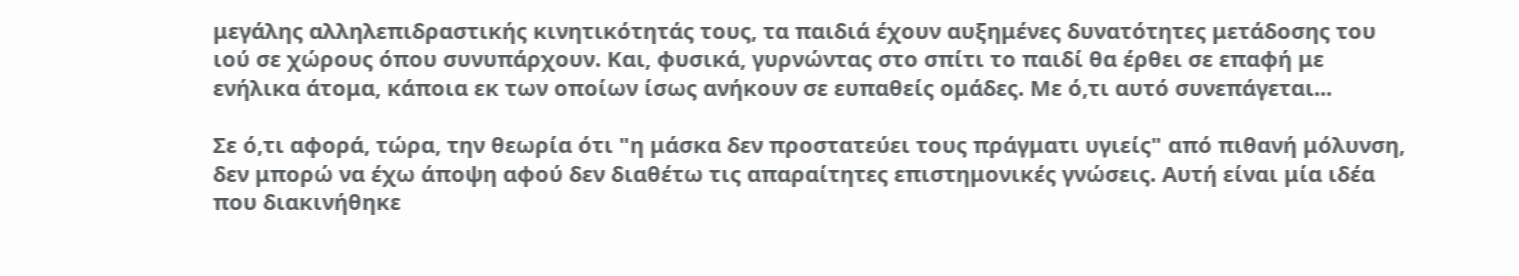μεγάλης αλληλεπιδραστικής κινητικότητάς τους, τα παιδιά έχουν αυξημένες δυνατότητες μετάδοσης του ιού σε χώρους όπου συνυπάρχουν. Και, φυσικά, γυρνώντας στο σπίτι το παιδί θα έρθει σε επαφή με ενήλικα άτομα, κάποια εκ των οποίων ίσως ανήκουν σε ευπαθείς ομάδες. Με ό,τι αυτό συνεπάγεται...

Σε ό,τι αφορά, τώρα, την θεωρία ότι "η μάσκα δεν προστατεύει τους πράγματι υγιείς" από πιθανή μόλυνση, δεν μπορώ να έχω άποψη αφού δεν διαθέτω τις απαραίτητες επιστημονικές γνώσεις. Αυτή είναι μία ιδέα που διακινήθηκε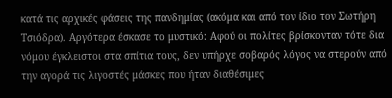κατά τις αρχικές φάσεις της πανδημίας (ακόμα και από τον ίδιο τον Σωτήρη Τσιόδρα). Αργότερα έσκασε το μυστικό: Αφού οι πολίτες βρίσκονταν τότε δια νόμου έγκλειστοι στα σπίτια τους, δεν υπήρχε σοβαρός λόγος να στερούν από την αγορά τις λιγοστές μάσκες που ήταν διαθέσιμες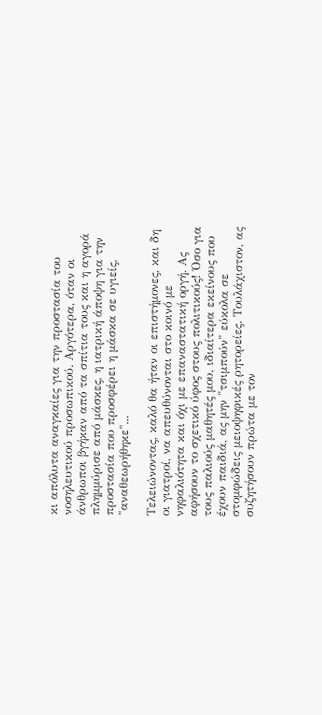κι απόλυτα αναγκαίες για την προστασία του νοσηλευτικού προσωπικού. Αργότερα, όταν οι άνθρωποι βγήκαν από τα σπίτια τους και η αγορά πλημμύρισε από μάσκες, η ιατρική άποψη για την προστασία που προσφέρει η μάσκα σε υγιείς, "αναθεωρήθηκε"...

Τελειώνοντας, καλό θα ήταν οι επιστήμονες, και δη οι γιατροί, να απευθύνονται στο κοινό με νηφαλιότητα και όχι με επαναστατική οργή. Ας αφήσουν το σχετικό ύφος στους πολιτικούς! Όσο για τους παλιούς μαθητές μου, ιδιαίτερα εκείνους που έχουν παιδιά, ας μην "τσιμπούν" εύκολα σε στομφώδεις μειοψηφικές ρητορείες. Τουλάχιστον, ας συζητήσουν πρώτα με τον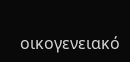οικογενειακό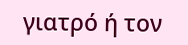γιατρό ή τον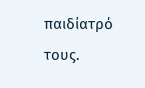παιδίατρό τους.